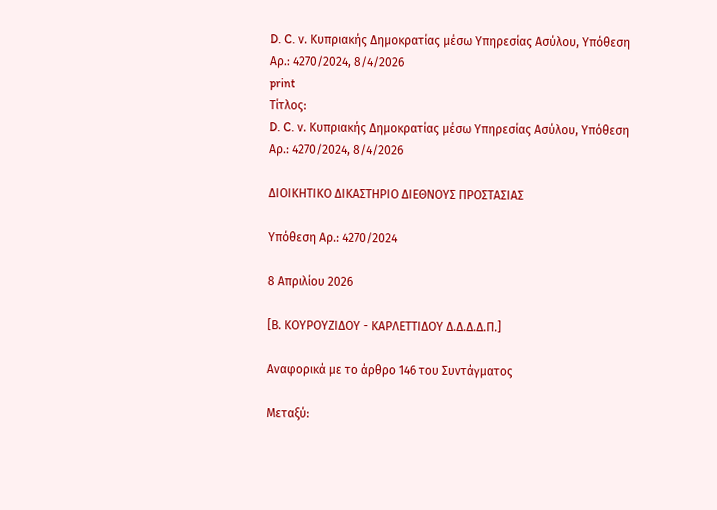D. C. ν. Κυπριακής Δημοκρατίας μέσω Υπηρεσίας Ασύλου, Υπόθεση Αρ.: 4270/2024, 8/4/2026
print
Τίτλος:
D. C. ν. Κυπριακής Δημοκρατίας μέσω Υπηρεσίας Ασύλου, Υπόθεση Αρ.: 4270/2024, 8/4/2026

ΔΙΟΙΚΗΤΙΚΟ ΔΙΚΑΣΤΗΡΙΟ ΔΙΕΘΝΟΥΣ ΠΡΟΣΤΑΣΙΑΣ

Υπόθεση Αρ.: 4270/2024

8 Απριλίου 2026

[Β. ΚΟΥΡΟΥΖΙΔΟΥ - ΚΑΡΛΕΤΤΙΔΟΥ Δ.Δ.Δ.Δ.Π.]

Αναφορικά με το άρθρο 146 του Συντάγματος

Μεταξύ: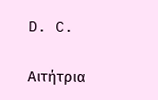D. C.

Αιτήτρια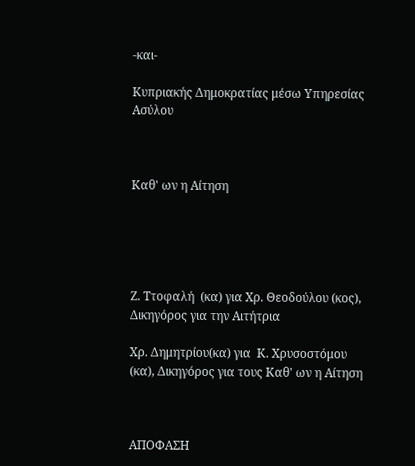-και-

Κυπριακής Δημοκρατίας μέσω Υπηρεσίας Ασύλου



Καθ' ων η Αίτηση





Ζ. Ττοφαλή  (κα) για Χρ. Θεοδούλου (κος), Δικηγόρος για την Αιτήτρια

Χρ. Δημητρίου(κα) για  Κ. Χρυσοστόμου (κα), Δικηγόρος για τους Καθ' ων η Αίτηση



ΑΠΟΦΑΣΗ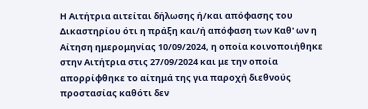Η Αιτήτρια αιτείται δήλωσης ή/και απόφασης του Δικαστηρίου ότι η πράξη και/ή απόφαση των Καθ' ων η Αίτηση ημερομηνίας 10/09/2024, η οποία κοινοποιήθηκε στην Αιτήτρια στις 27/09/2024 και με την οποία απορρίφθηκε το αίτημά της για παροχή διεθνούς προστασίας καθότι δεν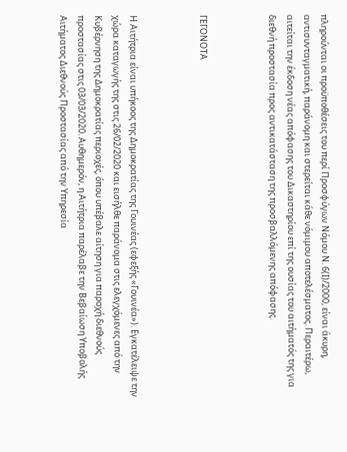πληρούνται οι προϋποθέσεις του περί Προσφύγων Νόμου Ν. 6(Ι)/2000, είναι άκυρη, αντισυνταγματική, παράνομη και στερείται κάθε νόμιμου αποτελέσματος. Περαιτέρω, αιτείται την έκδοση νέας απόφασης του Δικαστηρίου επί της ουσίας του αιτήματός της για διεθνή προστασία προς αντικατάσταση της προσβαλλόμενης απόφασης.



ΓΕΓΟΝΟΤΑ



Η Αιτήτρια είναι υπήκοος της Δημοκρατίας της Γουινέας (εφεξής «Γουινέα»). Εγκατέλειψε την χώρα καταγωγής της στις 26/02/2020 και εισήλθε παράνομα στις ελεγχόμενες από την Κυβέρνηση της Δημοκρατίας περιοχές, όπου υπέβαλε αίτηση για παροχή διεθνούς προστασίας στις 03/03/2020. Αυθημερόν, η Αιτήτρια παρέλαβε την Βεβαίωση Υποβολής Αιτήματος Διεθνούς Προστασίας από την Υπηρεσία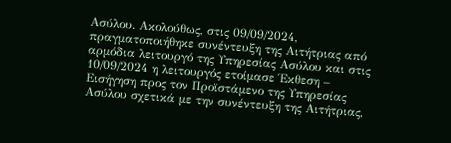Ασύλου. Ακολούθως, στις 09/09/2024, πραγματοποιήθηκε συνέντευξη της Αιτήτριας από αρμόδια λειτουργό της Υπηρεσίας Ασύλου και στις 10/09/2024 η λειτουργός ετοίμασε Έκθεση – Εισήγηση προς τον Προϊστάμενο της Υπηρεσίας Ασύλου σχετικά με την συνέντευξη της Αιτήτριας,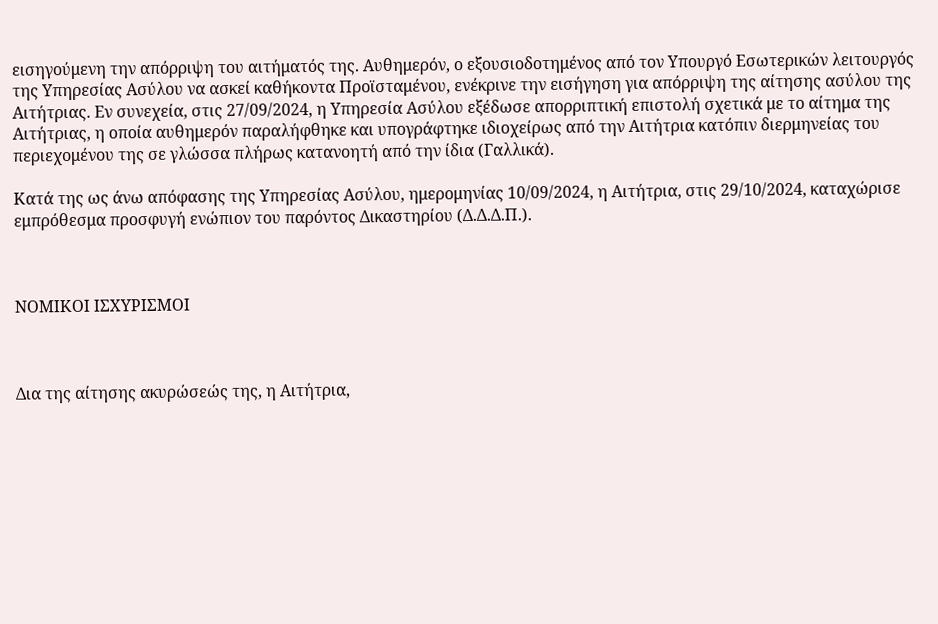εισηγούμενη την απόρριψη του αιτήματός της. Αυθημερόν, ο εξουσιοδοτημένος από τον Υπουργό Εσωτερικών λειτουργός της Υπηρεσίας Ασύλου να ασκεί καθήκοντα Προϊσταμένου, ενέκρινε την εισήγηση για απόρριψη της αίτησης ασύλου της Αιτήτριας. Εν συνεχεία, στις 27/09/2024, η Υπηρεσία Ασύλου εξέδωσε απορριπτική επιστολή σχετικά με το αίτημα της Αιτήτριας, η οποία αυθημερόν παραλήφθηκε και υπογράφτηκε ιδιοχείρως από την Αιτήτρια κατόπιν διερμηνείας του περιεχομένου της σε γλώσσα πλήρως κατανοητή από την ίδια (Γαλλικά).

Κατά της ως άνω απόφασης της Υπηρεσίας Ασύλου, ημερομηνίας 10/09/2024, η Αιτήτρια, στις 29/10/2024, καταχώρισε εμπρόθεσμα προσφυγή ενώπιον του παρόντος Δικαστηρίου (Δ.Δ.Δ.Π.).



ΝΟΜΙΚΟΙ ΙΣΧΥΡΙΣΜΟΙ



Δια της αίτησης ακυρώσεώς της, η Αιτήτρια,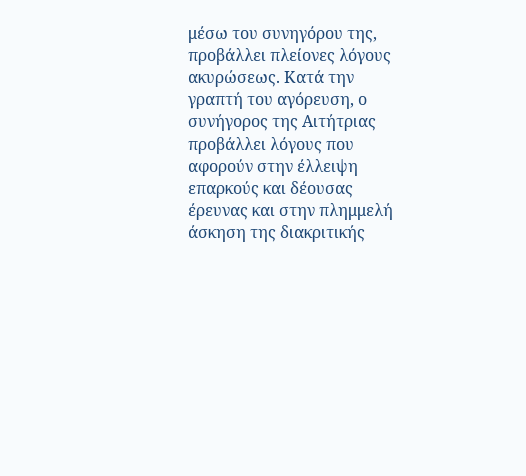μέσω του συνηγόρου της, προβάλλει πλείονες λόγους ακυρώσεως. Κατά την γραπτή του αγόρευση, ο συνήγορος της Αιτήτριας προβάλλει λόγους που αφορούν στην έλλειψη επαρκούς και δέουσας έρευνας και στην πλημμελή άσκηση της διακριτικής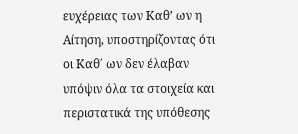ευχέρειας των Καθ’ ων η Αίτηση, υποστηρίζοντας ότι οι Καθ΄ ων δεν έλαβαν υπόψιν όλα τα στοιχεία και περιστατικά της υπόθεσης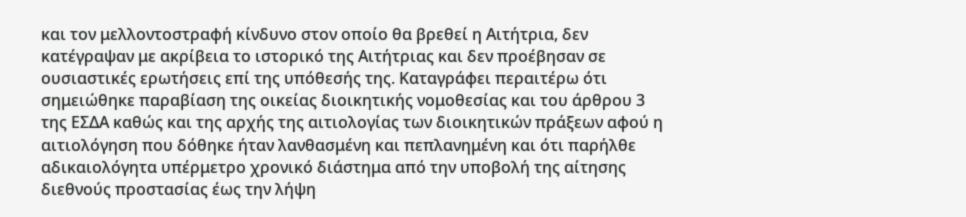και τον μελλοντοστραφή κίνδυνο στον οποίο θα βρεθεί η Αιτήτρια, δεν κατέγραψαν με ακρίβεια το ιστορικό της Αιτήτριας και δεν προέβησαν σε ουσιαστικές ερωτήσεις επί της υπόθεσής της. Καταγράφει περαιτέρω ότι σημειώθηκε παραβίαση της οικείας διοικητικής νομοθεσίας και του άρθρου 3 της ΕΣΔΑ καθώς και της αρχής της αιτιολογίας των διοικητικών πράξεων αφού η αιτιολόγηση που δόθηκε ήταν λανθασμένη και πεπλανημένη και ότι παρήλθε αδικαιολόγητα υπέρμετρο χρονικό διάστημα από την υποβολή της αίτησης διεθνούς προστασίας έως την λήψη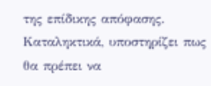της επίδικης απόφασης. Καταληκτικά, υποστηρίζει πως θα πρέπει να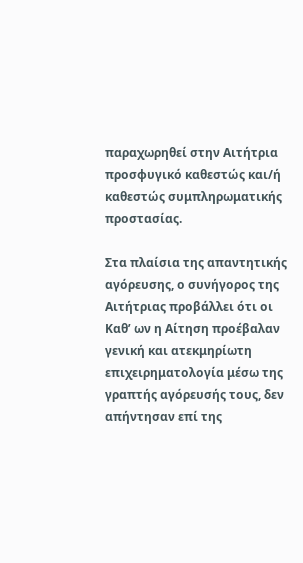παραχωρηθεί στην Αιτήτρια προσφυγικό καθεστώς και/ή καθεστώς συμπληρωματικής προστασίας.

Στα πλαίσια της απαντητικής αγόρευσης, ο συνήγορος της Αιτήτριας προβάλλει ότι οι Καθ’ ων η Αίτηση προέβαλαν γενική και ατεκμηρίωτη επιχειρηματολογία μέσω της γραπτής αγόρευσής τους, δεν απήντησαν επί της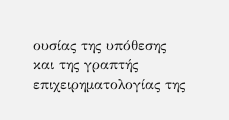ουσίας της υπόθεσης και της γραπτής επιχειρηματολογίας της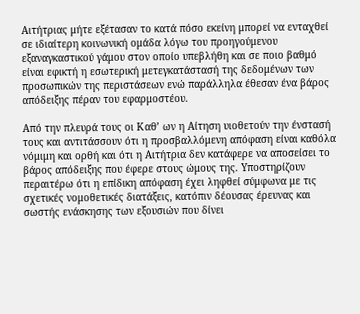Αιτήτριας μήτε εξέτασαν το κατά πόσο εκείνη μπορεί να ενταχθεί σε ιδιαίτερη κοινωνική ομάδα λόγω του προηγούμενου εξαναγκαστικού γάμου στον οποίο υπεβλήθη και σε ποιο βαθμό είναι εφικτή η εσωτερική μετεγκατάστασή της δεδομένων των προσωπικών της περιστάσεων ενώ παράλληλα έθεσαν ένα βάρος απόδειξης πέραν του εφαρμοστέου.

Από την πλευρά τους οι Καθ’ ων η Αίτηση υιοθετούν την ένστασή τους και αντιτάσσουν ότι η προσβαλλόμενη απόφαση είναι καθόλα νόμιμη και ορθή και ότι η Αιτήτρια δεν κατάφερε να αποσείσει το βάρος απόδειξης που έφερε στους ώμους της. Υποστηρίζουν περαιτέρω ότι η επίδικη απόφαση έχει ληφθεί σύμφωνα με τις σχετικές νομοθετικές διατάξεις, κατόπιν δέουσας έρευνας και σωστής ενάσκησης των εξουσιών που δίνει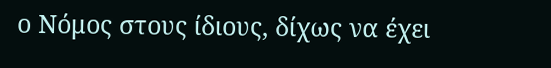ο Νόμος στους ίδιους, δίχως να έχει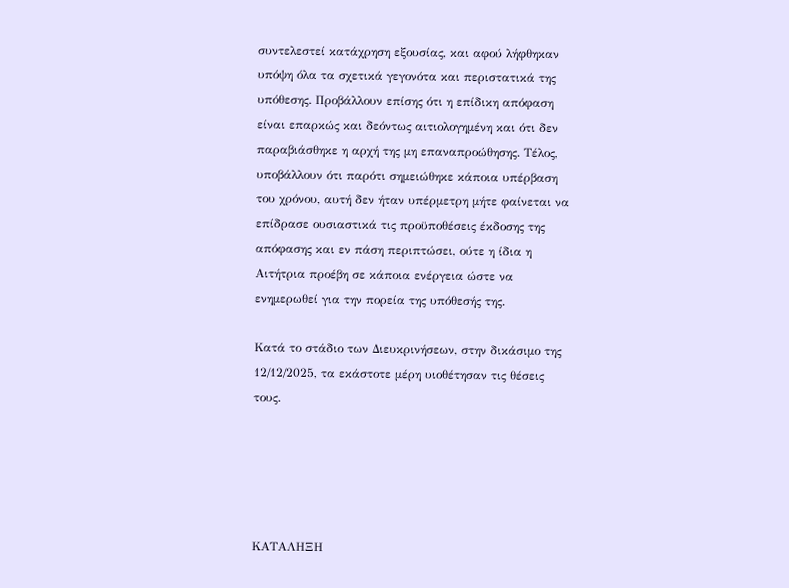συντελεστεί κατάχρηση εξουσίας, και αφού λήφθηκαν υπόψη όλα τα σχετικά γεγονότα και περιστατικά της υπόθεσης. Προβάλλουν επίσης ότι η επίδικη απόφαση είναι επαρκώς και δεόντως αιτιολογημένη και ότι δεν παραβιάσθηκε η αρχή της μη επαναπροώθησης. Τέλος, υποβάλλουν ότι παρότι σημειώθηκε κάποια υπέρβαση του χρόνου, αυτή δεν ήταν υπέρμετρη μήτε φαίνεται να επίδρασε ουσιαστικά τις προϋποθέσεις έκδοσης της απόφασης και εν πάση περιπτώσει, ούτε η ίδια η Αιτήτρια προέβη σε κάποια ενέργεια ώστε να ενημερωθεί για την πορεία της υπόθεσής της.

Κατά το στάδιο των Διευκρινήσεων, στην δικάσιμο της 12/12/2025, τα εκάστοτε μέρη υιοθέτησαν τις θέσεις τους.





ΚΑΤΑΛΗΞΗ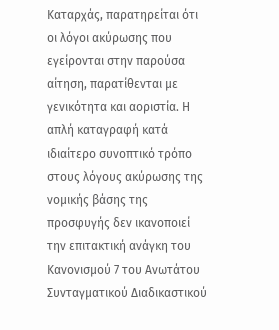Καταρχάς, παρατηρείται ότι οι λόγοι ακύρωσης που εγείρονται στην παρούσα αίτηση, παρατίθενται με γενικότητα και αοριστία. Η απλή καταγραφή κατά ιδιαίτερο συνοπτικό τρόπο στους λόγους ακύρωσης της νομικής βάσης της προσφυγής δεν ικανοποιεί την επιτακτική ανάγκη του Κανονισμού 7 του Ανωτάτου Συνταγματικού Διαδικαστικού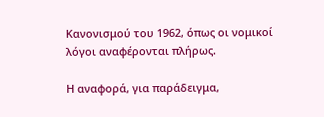Κανονισμού του 1962, όπως οι νομικοί λόγοι αναφέρονται πλήρως.

Η αναφορά, για παράδειγμα,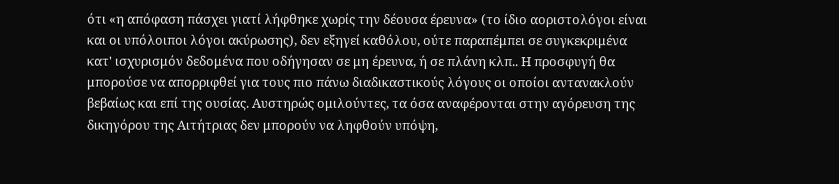ότι «η απόφαση πάσχει γιατί λήφθηκε χωρίς την δέουσα έρευνα» (το ίδιο αοριστολόγοι είναι και οι υπόλοιποι λόγοι ακύρωσης), δεν εξηγεί καθόλου, ούτε παραπέμπει σε συγκεκριμένα κατ' ισχυρισμόν δεδομένα που οδήγησαν σε μη έρευνα, ή σε πλάνη κλπ.. Η προσφυγή θα μπορούσε να απορριφθεί για τους πιο πάνω διαδικαστικούς λόγους οι οποίοι αντανακλούν βεβαίως και επί της ουσίας. Αυστηρώς ομιλούντες, τα όσα αναφέρονται στην αγόρευση της δικηγόρου της Αιτήτριας δεν μπορούν να ληφθούν υπόψη,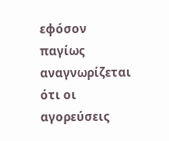εφόσον παγίως αναγνωρίζεται ότι οι αγορεύσεις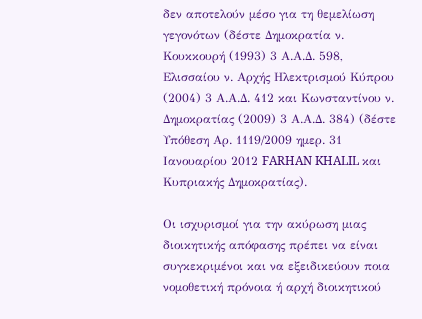δεν αποτελούν μέσο για τη θεμελίωση γεγονότων (δέστε Δημοκρατία ν. Κουκκουρή (1993) 3 Α.Α.Δ. 598, Ελισσαίου ν. Αρχής Ηλεκτρισμού Κύπρου (2004) 3 Α.Α.Δ. 412 και Κωνσταντίνου ν. Δημοκρατίας (2009) 3 Α.Α.Δ. 384) (δέστε Υπόθεση Αρ. 1119/2009 ημερ. 31 Ιανουαρίου 2012 FARHAN KHALIL και Κυπριακής Δημοκρατίας).

Οι ισχυρισμοί για την ακύρωση μιας διοικητικής απόφασης πρέπει να είναι συγκεκριμένοι και να εξειδικεύουν ποια νομοθετική πρόνοια ή αρχή διοικητικού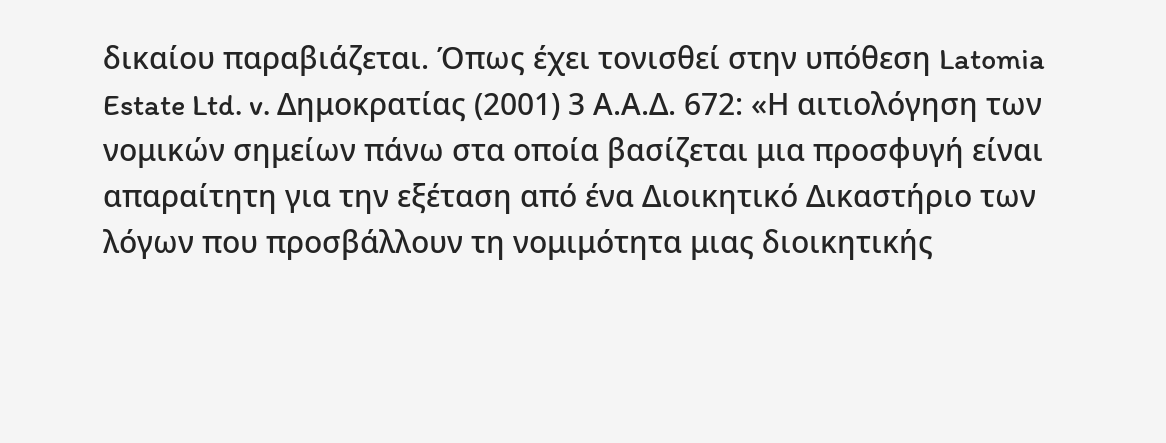δικαίου παραβιάζεται. Όπως έχει τονισθεί στην υπόθεση Latomia Estate Ltd. v. Δημοκρατίας (2001) 3 Α.Α.Δ. 672: «Η αιτιολόγηση των νομικών σημείων πάνω στα οποία βασίζεται μια προσφυγή είναι απαραίτητη για την εξέταση από ένα Διοικητικό Δικαστήριο των λόγων που προσβάλλουν τη νομιμότητα μιας διοικητικής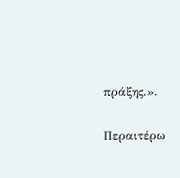πράξης.».

Περαιτέρω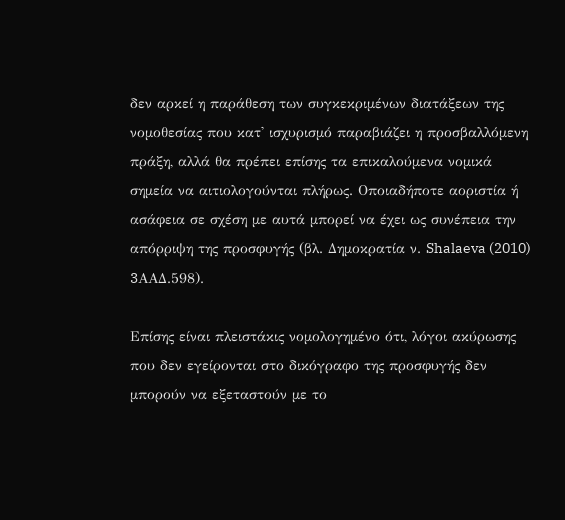δεν αρκεί η παράθεση των συγκεκριμένων διατάξεων της νομοθεσίας που κατ' ισχυρισμό παραβιάζει η προσβαλλόμενη πράξη, αλλά θα πρέπει επίσης τα επικαλούμενα νομικά σημεία να αιτιολογούνται πλήρως. Οποιαδήποτε αοριστία ή ασάφεια σε σχέση με αυτά μπορεί να έχει ως συνέπεια την απόρριψη της προσφυγής (βλ. Δημοκρατία ν. Shalaeva (2010) 3AAΔ.598).

Επίσης είναι πλειστάκις νομολογημένο ότι, λόγοι ακύρωσης που δεν εγείρονται στο δικόγραφο της προσφυγής δεν μπορούν να εξεταστούν με το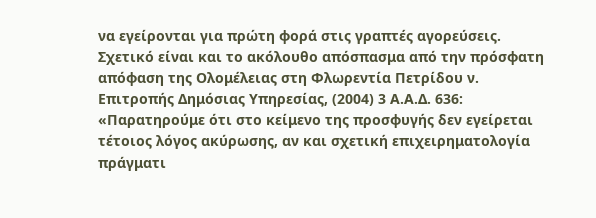να εγείρονται για πρώτη φορά στις γραπτές αγορεύσεις. Σχετικό είναι και το ακόλουθο απόσπασμα από την πρόσφατη απόφαση της Ολομέλειας στη Φλωρεντία Πετρίδου ν. Επιτροπής Δημόσιας Υπηρεσίας, (2004) 3 Α.Α.Δ. 636: «Παρατηρούμε ότι στο κείμενο της προσφυγής δεν εγείρεται τέτοιος λόγος ακύρωσης, αν και σχετική επιχειρηματολογία πράγματι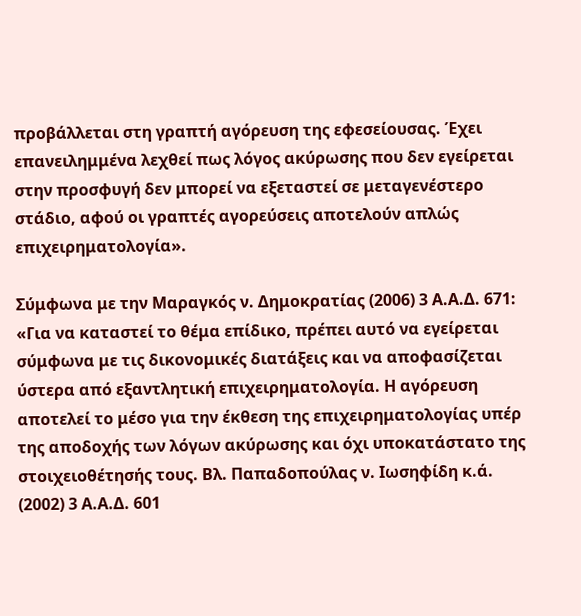προβάλλεται στη γραπτή αγόρευση της εφεσείουσας. Έχει επανειλημμένα λεχθεί πως λόγος ακύρωσης που δεν εγείρεται στην προσφυγή δεν μπορεί να εξεταστεί σε μεταγενέστερο στάδιο, αφού οι γραπτές αγορεύσεις αποτελούν απλώς επιχειρηματολογία».

Σύμφωνα με την Μαραγκός ν. Δημοκρατίας (2006) 3 Α.Α.Δ. 671: «Για να καταστεί το θέμα επίδικο, πρέπει αυτό να εγείρεται σύμφωνα με τις δικονομικές διατάξεις και να αποφασίζεται ύστερα από εξαντλητική επιχειρηματολογία. Η αγόρευση αποτελεί το μέσο για την έκθεση της επιχειρηματολογίας υπέρ της αποδοχής των λόγων ακύρωσης και όχι υποκατάστατο της στοιχειοθέτησής τους. Βλ. Παπαδοπούλας ν. Ιωσηφίδη κ.ά. (2002) 3 Α.Α.Δ. 601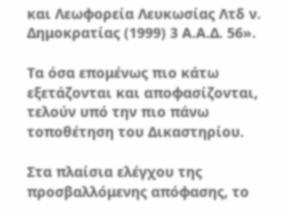και Λεωφορεία Λευκωσίας Λτδ ν. Δημοκρατίας (1999) 3 Α.Α.Δ. 56».

Τα όσα επομένως πιο κάτω εξετάζονται και αποφασίζονται, τελούν υπό την πιο πάνω τοποθέτηση του Δικαστηρίου.

Στα πλαίσια ελέγχου της προσβαλλόμενης απόφασης, το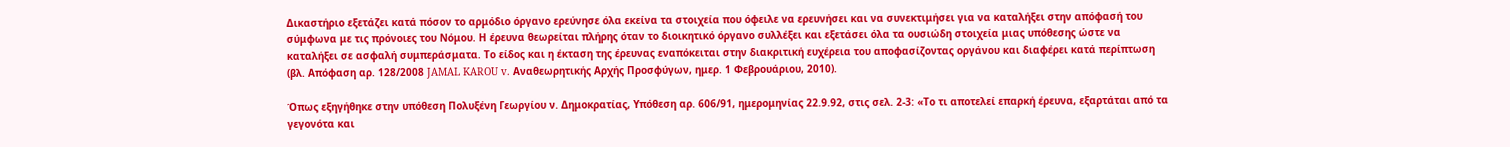Δικαστήριο εξετάζει κατά πόσον το αρμόδιο όργανο ερεύνησε όλα εκείνα τα στοιχεία που όφειλε να ερευνήσει και να συνεκτιμήσει για να καταλήξει στην απόφασή του σύμφωνα με τις πρόνοιες του Νόμου. Η έρευνα θεωρείται πλήρης όταν το διοικητικό όργανο συλλέξει και εξετάσει όλα τα ουσιώδη στοιχεία μιας υπόθεσης ώστε να καταλήξει σε ασφαλή συμπεράσματα. Το είδος και η έκταση της έρευνας εναπόκειται στην διακριτική ευχέρεια του αποφασίζοντας οργάνου και διαφέρει κατά περίπτωση (βλ. Απόφαση αρ. 128/2008 JAMAL KAROU v. Αναθεωρητικής Αρχής Προσφύγων, ημερ. 1 Φεβρουάριου, 2010).

Όπως εξηγήθηκε στην υπόθεση Πολυξένη Γεωργίου ν. Δημοκρατίας, Υπόθεση αρ. 606/91, ημερομηνίας 22.9.92, στις σελ. 2-3: «Το τι αποτελεί επαρκή έρευνα, εξαρτάται από τα γεγονότα και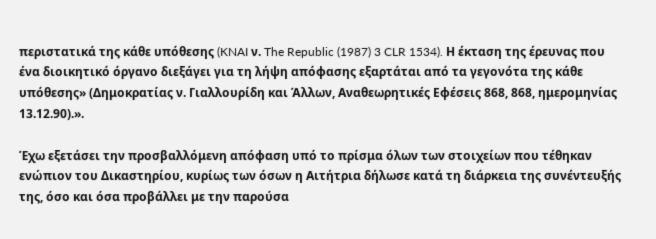περιστατικά της κάθε υπόθεσης (KNAI ν. The Republic (1987) 3 CLR 1534). Η έκταση της έρευνας που ένα διοικητικό όργανο διεξάγει για τη λήψη απόφασης εξαρτάται από τα γεγονότα της κάθε υπόθεσης» (Δημοκρατίας ν. Γιαλλουρίδη και Άλλων, Αναθεωρητικές Εφέσεις 868, 868, ημερομηνίας 13.12.90).».

Έχω εξετάσει την προσβαλλόμενη απόφαση υπό το πρίσμα όλων των στοιχείων που τέθηκαν ενώπιον του Δικαστηρίου, κυρίως των όσων η Αιτήτρια δήλωσε κατά τη διάρκεια της συνέντευξής της, όσο και όσα προβάλλει με την παρούσα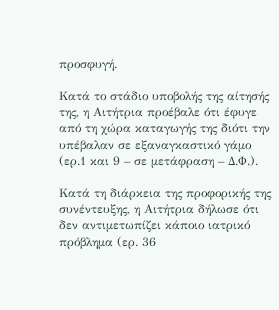προσφυγή.

Κατά το στάδιο υποβολής της αίτησής της, η Αιτήτρια προέβαλε ότι έφυγε από τη χώρα καταγωγής της διότι την υπέβαλαν σε εξαναγκαστικό γάμο (ερ.1 και 9 – σε μετάφραση – Δ.Φ.).

Κατά τη διάρκεια της προφορικής της συνέντευξης, η Αιτήτρια δήλωσε ότι δεν αντιμετωπίζει κάποιο ιατρικό πρόβλημα (ερ. 36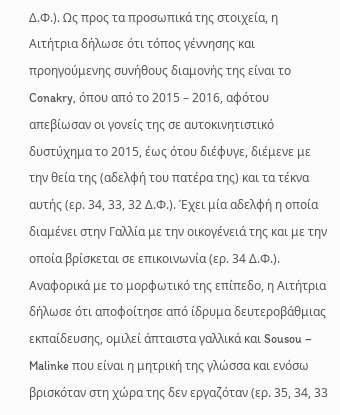Δ.Φ.). Ως προς τα προσωπικά της στοιχεία, η Αιτήτρια δήλωσε ότι τόπος γέννησης και προηγούμενης συνήθους διαμονής της είναι το Conakry, όπου από το 2015 – 2016, αφότου απεβίωσαν οι γονείς της σε αυτοκινητιστικό δυστύχημα το 2015, έως ότου διέφυγε, διέμενε με την θεία της (αδελφή του πατέρα της) και τα τέκνα αυτής (ερ. 34, 33, 32 Δ.Φ.). Έχει μία αδελφή η οποία διαμένει στην Γαλλία με την οικογένειά της και με την οποία βρίσκεται σε επικοινωνία (ερ. 34 Δ.Φ.). Αναφορικά με το μορφωτικό της επίπεδο, η Αιτήτρια δήλωσε ότι αποφοίτησε από ίδρυμα δευτεροβάθμιας εκπαίδευσης, ομιλεί άπταιστα γαλλικά και Sousou – Malinke που είναι η μητρική της γλώσσα και ενόσω βρισκόταν στη χώρα της δεν εργαζόταν (ερ. 35, 34, 33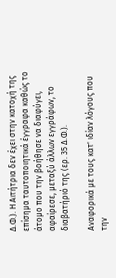Δ.Φ.). Η Αιτήτρια δεν έχει στην κατοχή της επίσημα ταυτοποιητικά έγγραφα καθώς το άτομο που την βοήθησε να διαφύγει, αφαίρεσε, μεταξύ άλλων εγγράφων, το διαβατήριό της (ερ. 35 Δ.Φ.).

Αναφορικά με τους κατ' ιδίαν λόγους που την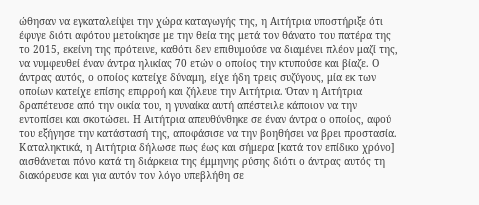ώθησαν να εγκαταλείψει την χώρα καταγωγής της, η Αιτήτρια υποστήριξε ότι έφυγε διότι αφότου μετοίκησε με την θεία της μετά τον θάνατο του πατέρα της το 2015, εκείνη της πρότεινε, καθότι δεν επιθυμούσε να διαμένει πλέον μαζί της, να νυμφευθεί έναν άντρα ηλικίας 70 ετών ο οποίος την κτυπούσε και βίαζε. Ο άντρας αυτός, ο οποίος κατείχε δύναμη, είχε ήδη τρεις συζύγους, μία εκ των οποίων κατείχε επίσης επιρροή και ζήλευε την Αιτήτρια. Όταν η Αιτήτρια δραπέτευσε από την οικία του, η γυναίκα αυτή απέστειλε κάποιον να την εντοπίσει και σκοτώσει. Η Αιτήτρια απευθύνθηκε σε έναν άντρα ο οποίος, αφού του εξήγησε την κατάστασή της, αποφάσισε να την βοηθήσει να βρει προστασία. Καταληκτικά, η Αιτήτρια δήλωσε πως έως και σήμερα [κατά τον επίδικο χρόνο] αισθάνεται πόνο κατά τη διάρκεια της έμμηνης ρύσης διότι ο άντρας αυτός τη διακόρευσε και για αυτόν τον λόγο υπεβλήθη σε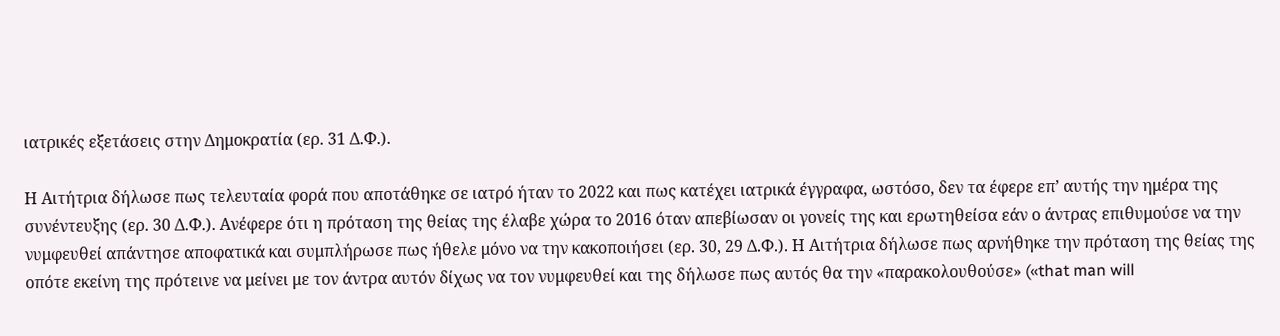ιατρικές εξετάσεις στην Δημοκρατία (ερ. 31 Δ.Φ.).

Η Αιτήτρια δήλωσε πως τελευταία φορά που αποτάθηκε σε ιατρό ήταν το 2022 και πως κατέχει ιατρικά έγγραφα, ωστόσο, δεν τα έφερε επ’ αυτής την ημέρα της συνέντευξης (ερ. 30 Δ.Φ.). Ανέφερε ότι η πρόταση της θείας της έλαβε χώρα το 2016 όταν απεβίωσαν οι γονείς της και ερωτηθείσα εάν ο άντρας επιθυμούσε να την νυμφευθεί απάντησε αποφατικά και συμπλήρωσε πως ήθελε μόνο να την κακοποιήσει (ερ. 30, 29 Δ.Φ.). Η Αιτήτρια δήλωσε πως αρνήθηκε την πρόταση της θείας της οπότε εκείνη της πρότεινε να μείνει με τον άντρα αυτόν δίχως να τον νυμφευθεί και της δήλωσε πως αυτός θα την «παρακολουθούσε» («that man will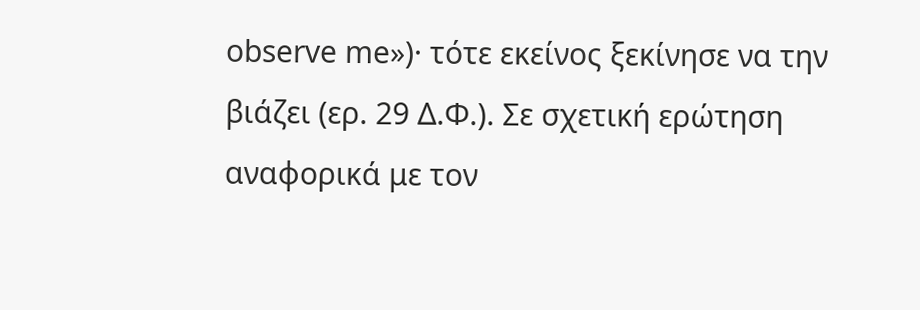observe me»)· τότε εκείνος ξεκίνησε να την βιάζει (ερ. 29 Δ.Φ.). Σε σχετική ερώτηση αναφορικά με τον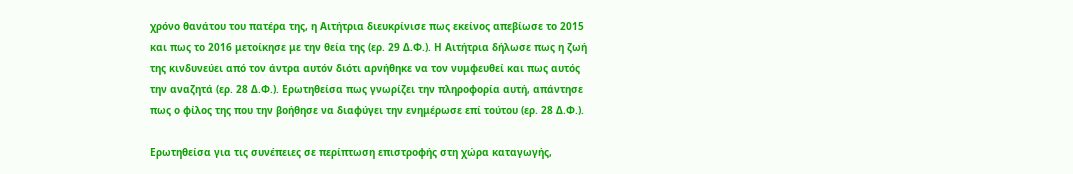χρόνο θανάτου του πατέρα της, η Αιτήτρια διευκρίνισε πως εκείνος απεβίωσε το 2015 και πως το 2016 μετοίκησε με την θεία της (ερ. 29 Δ.Φ.). Η Αιτήτρια δήλωσε πως η ζωή της κινδυνεύει από τον άντρα αυτόν διότι αρνήθηκε να τον νυμφευθεί και πως αυτός την αναζητά (ερ. 28 Δ.Φ.). Ερωτηθείσα πως γνωρίζει την πληροφορία αυτή, απάντησε πως ο φίλος της που την βοήθησε να διαφύγει την ενημέρωσε επί τούτου (ερ. 28 Δ.Φ.).

Ερωτηθείσα για τις συνέπειες σε περίπτωση επιστροφής στη χώρα καταγωγής,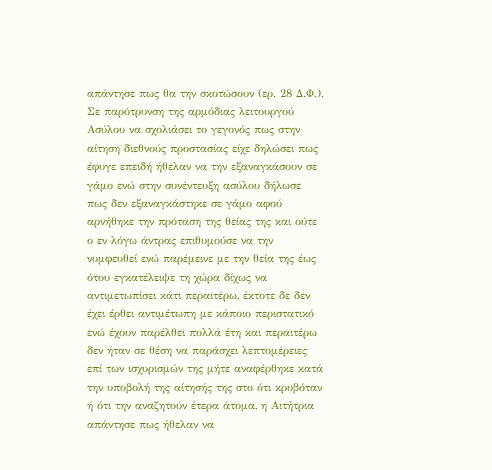απάντησε πως θα την σκοτώσουν (ερ. 28 Δ.Φ.). Σε παρότρυνση της αρμόδιας λειτουργού Ασύλου να σχολιάσει το γεγονός πως στην αίτηση διεθνούς προστασίας είχε δηλώσει πως έφυγε επειδή ήθελαν να την εξαναγκάσουν σε γάμο ενώ στην συνέντευξη ασύλου δήλωσε πως δεν εξαναγκάστηκε σε γάμο αφού αρνήθηκε την πρόταση της θείας της και ούτε ο εν λόγω άντρας επιθυμούσε να την νυμφευθεί ενώ παρέμεινε με την θεία της έως ότου εγκατέλειψε τη χώρα δίχως να αντιμετωπίσει κάτι περαιτέρω, έκτοτε δε δεν έχει έρθει αντιμέτωπη με κάποιο περιστατικό ενώ έχουν παρέλθει πολλά έτη και περαιτέρω δεν ήταν σε θέση να παράσχει λεπτομέρειες επί των ισχυρισμών της μήτε αναφέρθηκε κατά την υποβολή της αίτησής της στο ότι κρυβόταν ή ότι την αναζητούν έτερα άτομα, η Αιτήτρια απάντησε πως ήθελαν να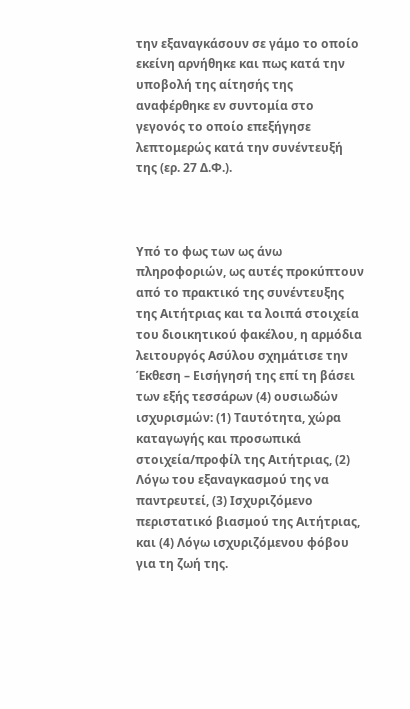την εξαναγκάσουν σε γάμο το οποίο εκείνη αρνήθηκε και πως κατά την υποβολή της αίτησής της αναφέρθηκε εν συντομία στο γεγονός το οποίο επεξήγησε λεπτομερώς κατά την συνέντευξή της (ερ. 27 Δ.Φ.).



Υπό το φως των ως άνω πληροφοριών, ως αυτές προκύπτουν από το πρακτικό της συνέντευξης της Αιτήτριας και τα λοιπά στοιχεία του διοικητικού φακέλου, η αρμόδια λειτουργός Ασύλου σχημάτισε την Έκθεση – Εισήγησή της επί τη βάσει των εξής τεσσάρων (4) ουσιωδών ισχυρισμών: (1) Ταυτότητα, χώρα καταγωγής και προσωπικά στοιχεία/προφίλ της Αιτήτριας, (2) Λόγω του εξαναγκασμού της να παντρευτεί, (3) Ισχυριζόμενο περιστατικό βιασμού της Αιτήτριας, και (4) Λόγω ισχυριζόμενου φόβου για τη ζωή της.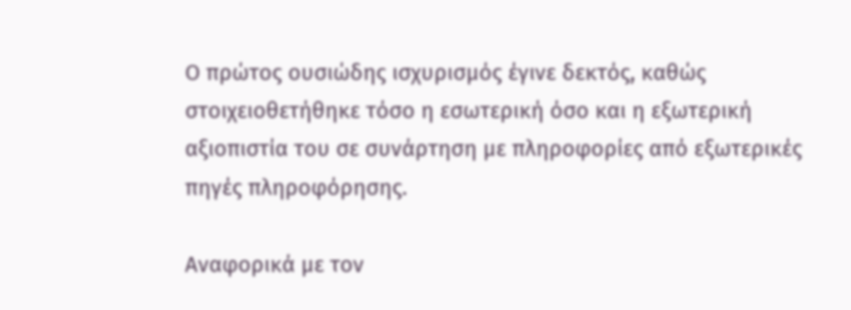Ο πρώτος ουσιώδης ισχυρισμός έγινε δεκτός, καθώς στοιχειοθετήθηκε τόσο η εσωτερική όσο και η εξωτερική αξιοπιστία του σε συνάρτηση με πληροφορίες από εξωτερικές πηγές πληροφόρησης.

Αναφορικά με τον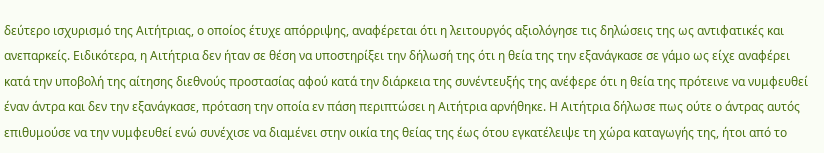δεύτερο ισχυρισμό της Αιτήτριας, ο οποίος έτυχε απόρριψης, αναφέρεται ότι η λειτουργός αξιολόγησε τις δηλώσεις της ως αντιφατικές και ανεπαρκείς. Ειδικότερα, η Αιτήτρια δεν ήταν σε θέση να υποστηρίξει την δήλωσή της ότι η θεία της την εξανάγκασε σε γάμο ως είχε αναφέρει κατά την υποβολή της αίτησης διεθνούς προστασίας αφού κατά την διάρκεια της συνέντευξής της ανέφερε ότι η θεία της πρότεινε να νυμφευθεί έναν άντρα και δεν την εξανάγκασε, πρόταση την οποία εν πάση περιπτώσει η Αιτήτρια αρνήθηκε. Η Αιτήτρια δήλωσε πως ούτε ο άντρας αυτός επιθυμούσε να την νυμφευθεί ενώ συνέχισε να διαμένει στην οικία της θείας της έως ότου εγκατέλειψε τη χώρα καταγωγής της, ήτοι από το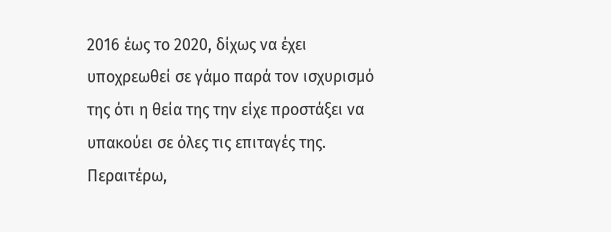2016 έως το 2020, δίχως να έχει υποχρεωθεί σε γάμο παρά τον ισχυρισμό της ότι η θεία της την είχε προστάξει να υπακούει σε όλες τις επιταγές της. Περαιτέρω,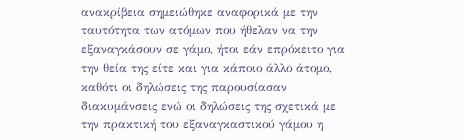ανακρίβεια σημειώθηκε αναφορικά με την ταυτότητα των ατόμων που ήθελαν να την εξαναγκάσουν σε γάμο, ήτοι εάν επρόκειτο για την θεία της είτε και για κάποιο άλλο άτομο, καθότι οι δηλώσεις της παρουσίασαν διακυμάνσεις ενώ οι δηλώσεις της σχετικά με την πρακτική του εξαναγκαστικού γάμου η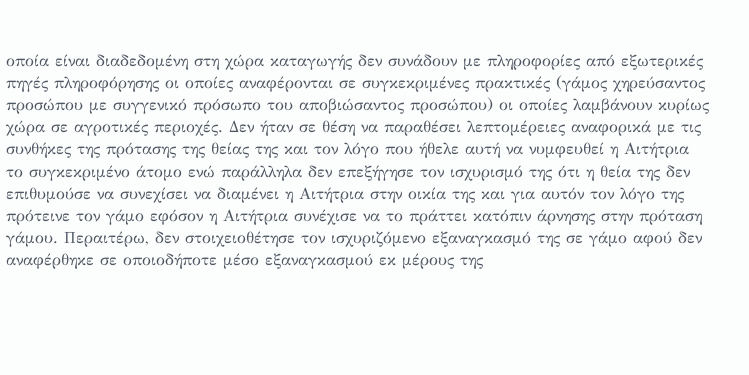οποία είναι διαδεδομένη στη χώρα καταγωγής δεν συνάδουν με πληροφορίες από εξωτερικές πηγές πληροφόρησης οι οποίες αναφέρονται σε συγκεκριμένες πρακτικές (γάμος χηρεύσαντος προσώπου με συγγενικό πρόσωπο του αποβιώσαντος προσώπου) οι οποίες λαμβάνουν κυρίως χώρα σε αγροτικές περιοχές. Δεν ήταν σε θέση να παραθέσει λεπτομέρειες αναφορικά με τις συνθήκες της πρότασης της θείας της και τον λόγο που ήθελε αυτή να νυμφευθεί η Αιτήτρια το συγκεκριμένο άτομο ενώ παράλληλα δεν επεξήγησε τον ισχυρισμό της ότι η θεία της δεν επιθυμούσε να συνεχίσει να διαμένει η Αιτήτρια στην οικία της και για αυτόν τον λόγο της πρότεινε τον γάμο εφόσον η Αιτήτρια συνέχισε να το πράττει κατόπιν άρνησης στην πρόταση γάμου. Περαιτέρω, δεν στοιχειοθέτησε τον ισχυριζόμενο εξαναγκασμό της σε γάμο αφού δεν αναφέρθηκε σε οποιοδήποτε μέσο εξαναγκασμού εκ μέρους της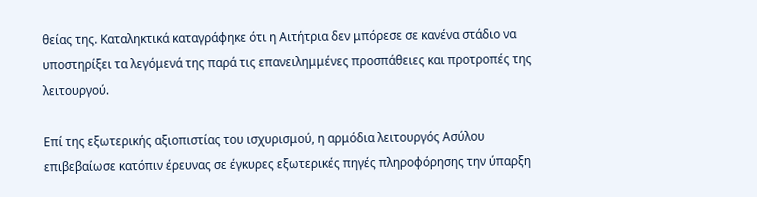θείας της. Καταληκτικά καταγράφηκε ότι η Αιτήτρια δεν μπόρεσε σε κανένα στάδιο να υποστηρίξει τα λεγόμενά της παρά τις επανειλημμένες προσπάθειες και προτροπές της λειτουργού.

Επί της εξωτερικής αξιοπιστίας του ισχυρισμού, η αρμόδια λειτουργός Ασύλου επιβεβαίωσε κατόπιν έρευνας σε έγκυρες εξωτερικές πηγές πληροφόρησης την ύπαρξη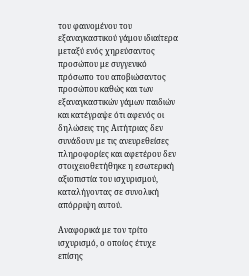του φαινομένου του εξαναγκαστικού γάμου ιδιαίτερα μεταξύ ενός χηρεύσαντος προσώπου με συγγενικό πρόσωπο του αποβιώσαντος προσώπου καθώς και των εξαναγκαστικών γάμων παιδιών και κατέγραψε ότι αφενός οι δηλώσεις της Αιτήτριας δεν συνάδουν με τις ανευρεθείσες πληροφορίες και αφετέρου δεν στοιχειοθετήθηκε η εσωτερική αξιοπιστία του ισχυρισμού, καταλήγοντας σε συνολική απόρριψη αυτού.

Αναφορικά με τον τρίτο ισχυρισμό, ο οποίος έτυχε επίσης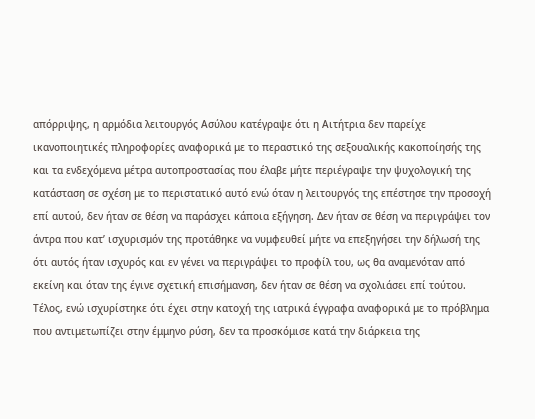απόρριψης, η αρμόδια λειτουργός Ασύλου κατέγραψε ότι η Αιτήτρια δεν παρείχε ικανοποιητικές πληροφορίες αναφορικά με το περαστικό της σεξουαλικής κακοποίησής της και τα ενδεχόμενα μέτρα αυτοπροστασίας που έλαβε μήτε περιέγραψε την ψυχολογική της κατάσταση σε σχέση με το περιστατικό αυτό ενώ όταν η λειτουργός της επέστησε την προσοχή επί αυτού, δεν ήταν σε θέση να παράσχει κάποια εξήγηση. Δεν ήταν σε θέση να περιγράψει τον άντρα που κατ’ ισχυρισμόν της προτάθηκε να νυμφευθεί μήτε να επεξηγήσει την δήλωσή της ότι αυτός ήταν ισχυρός και εν γένει να περιγράψει το προφίλ του, ως θα αναμενόταν από εκείνη και όταν της έγινε σχετική επισήμανση, δεν ήταν σε θέση να σχολιάσει επί τούτου. Τέλος, ενώ ισχυρίστηκε ότι έχει στην κατοχή της ιατρικά έγγραφα αναφορικά με το πρόβλημα που αντιμετωπίζει στην έμμηνο ρύση, δεν τα προσκόμισε κατά την διάρκεια της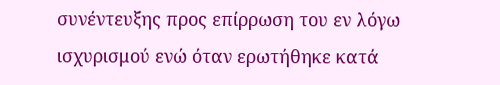συνέντευξης προς επίρρωση του εν λόγω ισχυρισμού ενώ όταν ερωτήθηκε κατά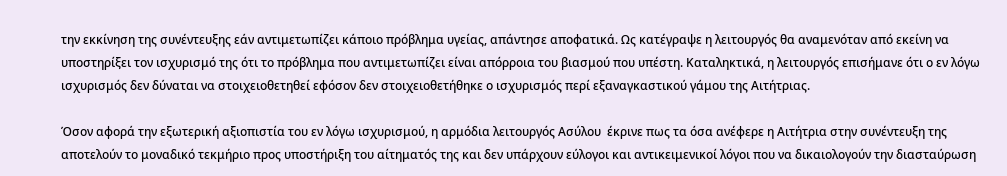την εκκίνηση της συνέντευξης εάν αντιμετωπίζει κάποιο πρόβλημα υγείας, απάντησε αποφατικά. Ως κατέγραψε η λειτουργός θα αναμενόταν από εκείνη να υποστηρίξει τον ισχυρισμό της ότι το πρόβλημα που αντιμετωπίζει είναι απόρροια του βιασμού που υπέστη. Καταληκτικά, η λειτουργός επισήμανε ότι ο εν λόγω ισχυρισμός δεν δύναται να στοιχειοθετηθεί εφόσον δεν στοιχειοθετήθηκε ο ισχυρισμός περί εξαναγκαστικού γάμου της Αιτήτριας.

Όσον αφορά την εξωτερική αξιοπιστία του εν λόγω ισχυρισμού, η αρμόδια λειτουργός Ασύλου  έκρινε πως τα όσα ανέφερε η Αιτήτρια στην συνέντευξη της αποτελούν το μοναδικό τεκμήριο προς υποστήριξη του αίτηματός της και δεν υπάρχουν εύλογοι και αντικειμενικοί λόγοι που να δικαιολογούν την διασταύρωση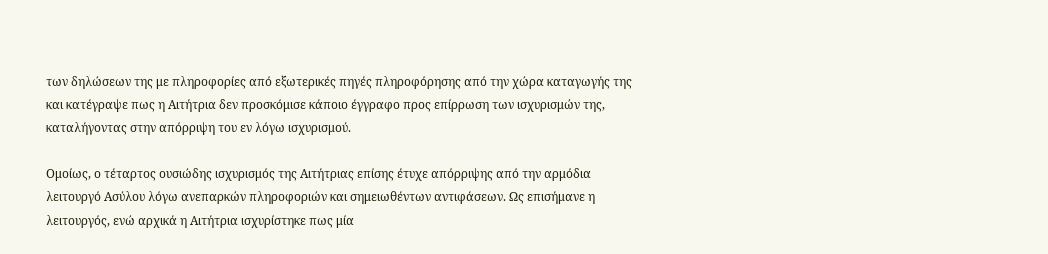των δηλώσεων της με πληροφορίες από εξωτερικές πηγές πληροφόρησης από την χώρα καταγωγής της και κατέγραψε πως η Αιτήτρια δεν προσκόμισε κάποιο έγγραφο προς επίρρωση των ισχυρισμών της, καταλήγοντας στην απόρριψη του εν λόγω ισχυρισμού.

Ομοίως, ο τέταρτος ουσιώδης ισχυρισμός της Αιτήτριας επίσης έτυχε απόρριψης από την αρμόδια λειτουργό Ασύλου λόγω ανεπαρκών πληροφοριών και σημειωθέντων αντιφάσεων. Ως επισήμανε η λειτουργός, ενώ αρχικά η Αιτήτρια ισχυρίστηκε πως μία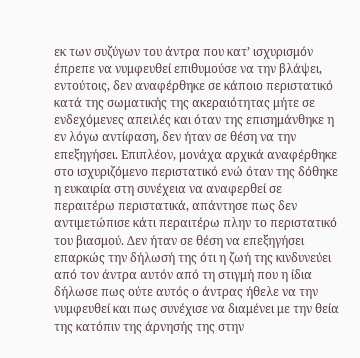εκ των συζύγων του άντρα που κατ’ ισχυρισμόν έπρεπε να νυμφευθεί επιθυμούσε να την βλάψει, εντούτοις, δεν αναφέρθηκε σε κάποιο περιστατικό κατά της σωματικής της ακεραιότητας μήτε σε ενδεχόμενες απειλές και όταν της επισημάνθηκε η εν λόγω αντίφαση, δεν ήταν σε θέση να την επεξηγήσει. Επιπλέον, μονάχα αρχικά αναφέρθηκε στο ισχυριζόμενο περιστατικό ενώ όταν της δόθηκε η ευκαιρία στη συνέχεια να αναφερθεί σε περαιτέρω περιστατικά, απάντησε πως δεν αντιμετώπισε κάτι περαιτέρω πλην το περιστατικό του βιασμού. Δεν ήταν σε θέση να επεξηγήσει επαρκώς την δήλωσή της ότι η ζωή της κινδυνεύει από τον άντρα αυτόν από τη στιγμή που η ίδια δήλωσε πως ούτε αυτός ο άντρας ήθελε να την νυμφευθεί και πως συνέχισε να διαμένει με την θεία της κατόπιν της άρνησής της στην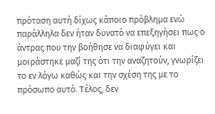πρόταση αυτή δίχως κάποιο πρόβλημα ενώ παράλληλα δεν ήταν δυνατό να επεξηγήσει πως ο άντρας που την βοήθησε να διαφύγει και μοιράστηκε μαζί της ότι την αναζητούν, γνωρίζει το εν λόγω καθώς και την σχέση της με το πρόσωπο αυτό. Τέλος, δεν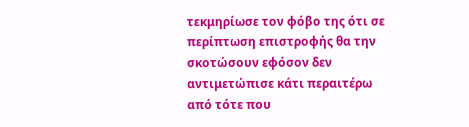τεκμηρίωσε τον φόβο της ότι σε περίπτωση επιστροφής θα την σκοτώσουν εφόσον δεν αντιμετώπισε κάτι περαιτέρω από τότε που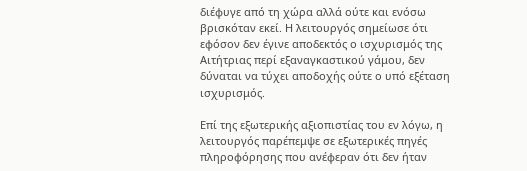διέφυγε από τη χώρα αλλά ούτε και ενόσω βρισκόταν εκεί. Η λειτουργός σημείωσε ότι εφόσον δεν έγινε αποδεκτός ο ισχυρισμός της Αιτήτριας περί εξαναγκαστικού γάμου, δεν δύναται να τύχει αποδοχής ούτε ο υπό εξέταση ισχυρισμός.

Επί της εξωτερικής αξιοπιστίας του εν λόγω, η λειτουργός παρέπεμψε σε εξωτερικές πηγές πληροφόρησης που ανέφεραν ότι δεν ήταν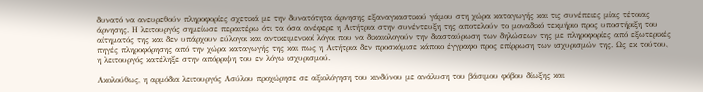δυνατό να ανευρεθούν πληροφορίες σχετικά με την δυνατότητα άρνησης εξαναγκαστικού γάμου στη χώρα καταγωγής και τις συνέπειες μίας τέτοιας άρνησης. Η λειτουργός σημείωσε περαιτέρω ότι τα όσα ανέφερε η Αιτήτρια στην συνέντευξη της αποτελούν το μοναδικό τεκμήριο προς υποστήριξη του αίτηματός της και δεν υπάρχουν εύλογοι και αντικειμενικοί λόγοι που να δικαιολογούν την διασταύρωση των δηλώσεων της με πληροφορίες από εξωτερικές πηγές πληροφόρησης από την χώρα καταγωγής της και πως η Αιτήτρια δεν προσκόμισε κάποιο έγγραφο προς επίρρωση των ισχυρισμών της. Ως εκ τούτου, η λειτουργός κατέληξε στην απόρριψη του εν λόγω ισχυρισμού.

Ακολούθως, η αρμόδια λειτουργός Ασύλου προχώρησε σε αξιολόγηση του κινδύνου με ανάλυση του βάσιμου φόβου δίωξης και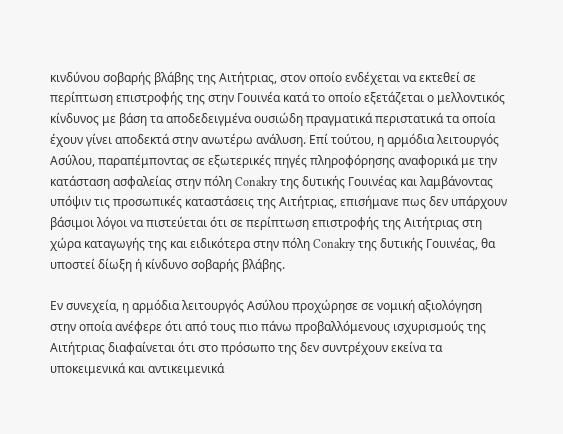κινδύνου σοβαρής βλάβης της Αιτήτριας, στον οποίο ενδέχεται να εκτεθεί σε περίπτωση επιστροφής της στην Γουινέα κατά το οποίο εξετάζεται ο μελλοντικός κίνδυνος με βάση τα αποδεδειγμένα ουσιώδη πραγματικά περιστατικά τα οποία έχουν γίνει αποδεκτά στην ανωτέρω ανάλυση. Επί τούτου, η αρμόδια λειτουργός Ασύλου, παραπέμποντας σε εξωτερικές πηγές πληροφόρησης αναφορικά με την κατάσταση ασφαλείας στην πόλη Conakry της δυτικής Γουινέας και λαμβάνοντας υπόψιν τις προσωπικές καταστάσεις της Αιτήτριας, επισήμανε πως δεν υπάρχουν βάσιμοι λόγοι να πιστεύεται ότι σε περίπτωση επιστροφής της Αιτήτριας στη χώρα καταγωγής της και ειδικότερα στην πόλη Conakry της δυτικής Γουινέας, θα υποστεί δίωξη ή κίνδυνο σοβαρής βλάβης.

Εν συνεχεία, η αρμόδια λειτουργός Ασύλου προχώρησε σε νομική αξιολόγηση στην οποία ανέφερε ότι από τους πιο πάνω προβαλλόμενους ισχυρισμούς της Αιτήτριας διαφαίνεται ότι στο πρόσωπο της δεν συντρέχουν εκείνα τα υποκειμενικά και αντικειμενικά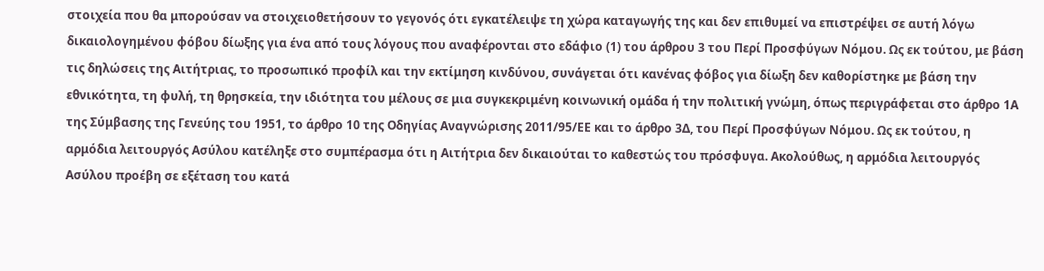στοιχεία που θα μπορούσαν να στοιχειοθετήσουν το γεγονός ότι εγκατέλειψε τη χώρα καταγωγής της και δεν επιθυμεί να επιστρέψει σε αυτή λόγω δικαιολογημένου φόβου δίωξης για ένα από τους λόγους που αναφέρονται στο εδάφιο (1) του άρθρου 3 του Περί Προσφύγων Νόμου. Ως εκ τούτου, με βάση τις δηλώσεις της Αιτήτριας, το προσωπικό προφίλ και την εκτίμηση κινδύνου, συνάγεται ότι κανένας φόβος για δίωξη δεν καθορίστηκε με βάση την εθνικότητα, τη φυλή, τη θρησκεία, την ιδιότητα του μέλους σε μια συγκεκριμένη κοινωνική ομάδα ή την πολιτική γνώμη, όπως περιγράφεται στο άρθρο 1Α της Σύμβασης της Γενεύης του 1951, το άρθρο 10 της Οδηγίας Αναγνώρισης 2011/95/ΕΕ και το άρθρο 3Δ, του Περί Προσφύγων Νόμου. Ως εκ τούτου, η  αρμόδια λειτουργός Ασύλου κατέληξε στο συμπέρασμα ότι η Αιτήτρια δεν δικαιούται το καθεστώς του πρόσφυγα. Ακολούθως, η αρμόδια λειτουργός Ασύλου προέβη σε εξέταση του κατά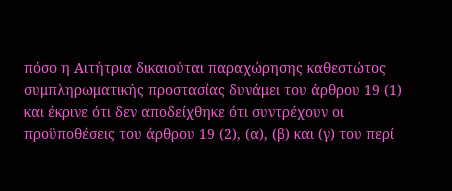πόσο η Αιτήτρια δικαιούται παραχώρησης καθεστώτος συμπληρωματικής προστασίας δυνάμει του άρθρου 19 (1) και έκρινε ότι δεν αποδείχθηκε ότι συντρέχουν οι προϋποθέσεις του άρθρου 19 (2), (α), (β) και (γ) του περί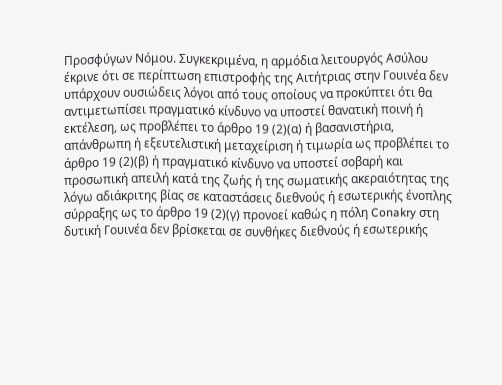Προσφύγων Νόμου. Συγκεκριμένα, η αρμόδια λειτουργός Ασύλου έκρινε ότι σε περίπτωση επιστροφής της Αιτήτριας στην Γουινέα δεν υπάρχουν ουσιώδεις λόγοι από τους οποίους να προκύπτει ότι θα αντιμετωπίσει πραγματικό κίνδυνο να υποστεί θανατική ποινή ή εκτέλεση, ως προβλέπει το άρθρο 19 (2)(α) ή βασανιστήρια, απάνθρωπη ή εξευτελιστική μεταχείριση ή τιμωρία ως προβλέπει το άρθρο 19 (2)(β) ή πραγματικό κίνδυνο να υποστεί σοβαρή και προσωπική απειλή κατά της ζωής ή της σωματικής ακεραιότητας της λόγω αδιάκριτης βίας σε καταστάσεις διεθνούς ή εσωτερικής ένοπλης σύρραξης ως το άρθρο 19 (2)(γ) προνοεί καθώς η πόλη Conakry στη δυτική Γουινέα δεν βρίσκεται σε συνθήκες διεθνούς ή εσωτερικής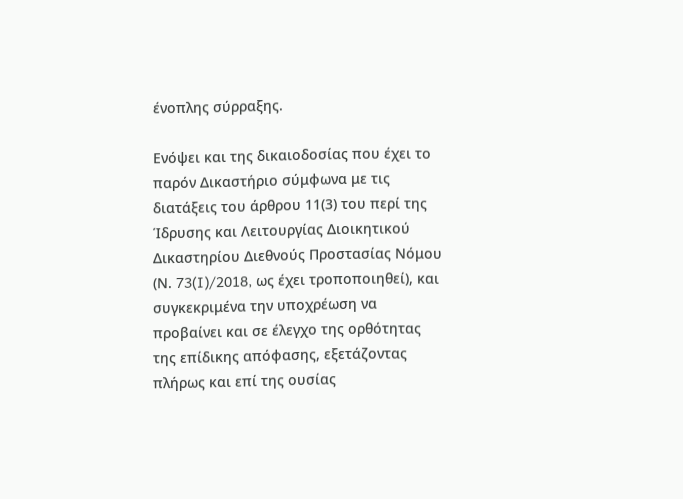ένοπλης σύρραξης.

Ενόψει και της δικαιοδοσίας που έχει το παρόν Δικαστήριο σύμφωνα με τις διατάξεις του άρθρου 11(3) του περί της Ίδρυσης και Λειτουργίας Διοικητικού Δικαστηρίου Διεθνούς Προστασίας Νόμου (Ν. 73(I)/2018, ως έχει τροποποιηθεί), και συγκεκριμένα την υποχρέωση να προβαίνει και σε έλεγχο της ορθότητας της επίδικης απόφασης, εξετάζοντας πλήρως και επί της ουσίας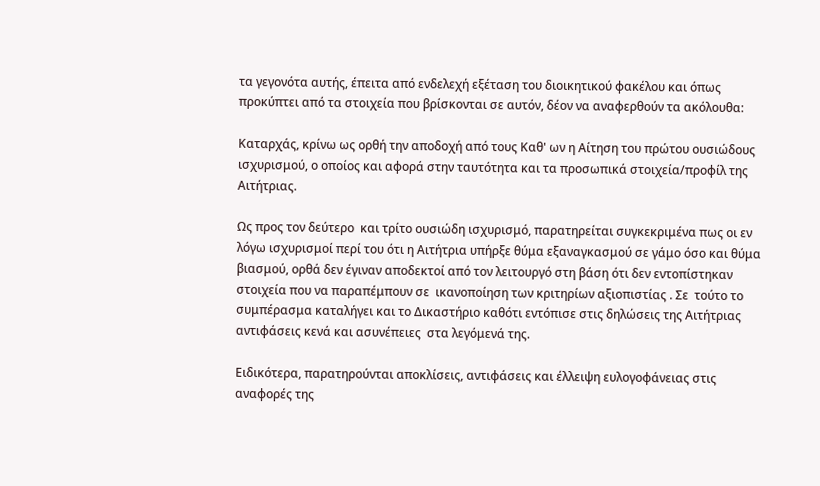τα γεγονότα αυτής, έπειτα από ενδελεχή εξέταση του διοικητικού φακέλου και όπως προκύπτει από τα στοιχεία που βρίσκονται σε αυτόν, δέον να αναφερθούν τα ακόλουθα:

Καταρχάς, κρίνω ως ορθή την αποδοχή από τους Καθ' ων η Αίτηση του πρώτου ουσιώδους ισχυρισμού, ο οποίος και αφορά στην ταυτότητα και τα προσωπικά στοιχεία/προφίλ της Αιτήτριας.

Ως προς τον δεύτερο  και τρίτο ουσιώδη ισχυρισμό, παρατηρείται συγκεκριμένα πως οι εν λόγω ισχυρισμοί περί του ότι η Αιτήτρια υπήρξε θύμα εξαναγκασμού σε γάμο όσο και θύμα βιασμού, ορθά δεν έγιναν αποδεκτοί από τον λειτουργό στη βάση ότι δεν εντοπίστηκαν στοιχεία που να παραπέμπουν σε  ικανοποίηση των κριτηρίων αξιοπιστίας . Σε  τούτο το συμπέρασμα καταλήγει και το Δικαστήριο καθότι εντόπισε στις δηλώσεις της Αιτήτριας αντιφάσεις κενά και ασυνέπειες  στα λεγόμενά της.

Ειδικότερα, παρατηρούνται αποκλίσεις, αντιφάσεις και έλλειψη ευλογοφάνειας στις αναφορές της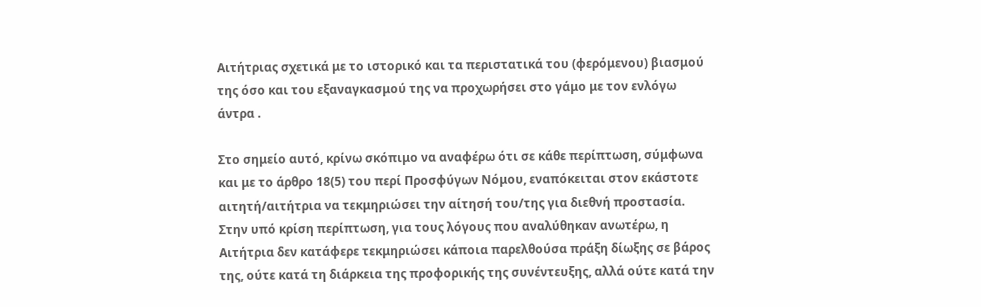Αιτήτριας σχετικά με το ιστορικό και τα περιστατικά του (φερόμενου) βιασμού της όσο και του εξαναγκασμού της να προχωρήσει στο γάμο με τον ενλόγω άντρα .

Στο σημείο αυτό, κρίνω σκόπιμο να αναφέρω ότι σε κάθε περίπτωση, σύμφωνα και με το άρθρο 18(5) του περί Προσφύγων Νόμου, εναπόκειται στον εκάστοτε αιτητή/αιτήτρια να τεκμηριώσει την αίτησή του/της για διεθνή προστασία. Στην υπό κρίση περίπτωση, για τους λόγους που αναλύθηκαν ανωτέρω, η Αιτήτρια δεν κατάφερε τεκμηριώσει κάποια παρελθούσα πράξη δίωξης σε βάρος της, ούτε κατά τη διάρκεια της προφορικής της συνέντευξης, αλλά ούτε κατά την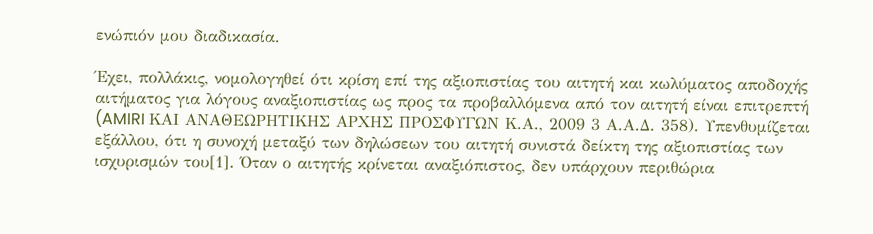ενώπιόν μου διαδικασία.

Έχει, πολλάκις, νομολογηθεί ότι κρίση επί της αξιοπιστίας του αιτητή και κωλύματος αποδοχής αιτήματος για λόγους αναξιοπιστίας ως προς τα προβαλλόμενα από τον αιτητή είναι επιτρεπτή (AMIRI ΚΑΙ ΑΝΑΘΕΩΡΗΤΙΚΗΣ ΑΡΧΗΣ ΠΡΟΣΦΥΓΩΝ Κ.Α., 2009 3 Α.Α.Δ. 358). Υπενθυμίζεται εξάλλου, ότι η συνοχή μεταξύ των δηλώσεων του αιτητή συνιστά δείκτη της αξιοπιστίας των ισχυρισμών του[1]. Όταν ο αιτητής κρίνεται αναξιόπιστος, δεν υπάρχουν περιθώρια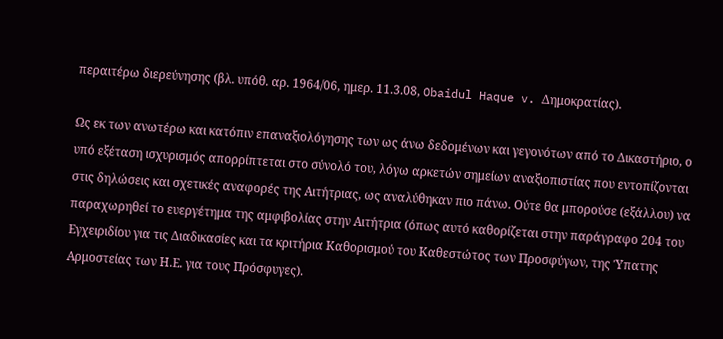περαιτέρω διερεύνησης (βλ. υπόθ. αρ. 1964/06, ημερ. 11.3.08, Obaidul Haque v. Δημοκρατίας).

Ως εκ των ανωτέρω και κατόπιν επαναξιολόγησης των ως άνω δεδομένων και γεγονότων από το Δικαστήριο, ο υπό εξέταση ισχυρισμός απορρίπτεται στο σύνολό του, λόγω αρκετών σημείων αναξιοπιστίας που εντοπίζονται στις δηλώσεις και σχετικές αναφορές της Αιτήτριας, ως αναλύθηκαν πιο πάνω. Ούτε θα μπορούσε (εξάλλου) να παραχωρηθεί το ευεργέτημα της αμφιβολίας στην Αιτήτρια (όπως αυτό καθορίζεται στην παράγραφο 204 του Εγχειριδίου για τις Διαδικασίες και τα κριτήρια Καθορισμού του Καθεστώτος των Προσφύγων, της Ύπατης Αρμοστείας των Η.Ε. για τους Πρόσφυγες).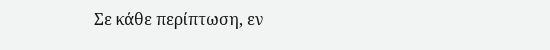Σε κάθε περίπτωση, εν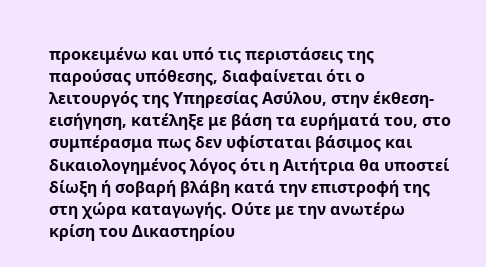προκειμένω και υπό τις περιστάσεις της παρούσας υπόθεσης, διαφαίνεται ότι ο λειτουργός της Υπηρεσίας Ασύλου, στην έκθεση-εισήγηση, κατέληξε με βάση τα ευρήματά του, στο συμπέρασμα πως δεν υφίσταται βάσιμος και δικαιολογημένος λόγος ότι η Αιτήτρια θα υποστεί δίωξη ή σοβαρή βλάβη κατά την επιστροφή της στη χώρα καταγωγής. Ούτε με την ανωτέρω κρίση του Δικαστηρίου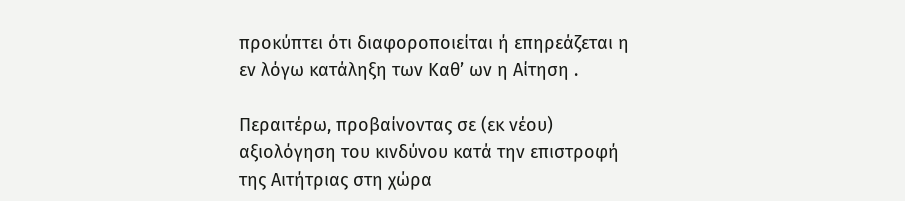προκύπτει ότι διαφοροποιείται ή επηρεάζεται η εν λόγω κατάληξη των Καθ’ ων η Αίτηση .

Περαιτέρω, προβαίνοντας σε (εκ νέου) αξιολόγηση του κινδύνου κατά την επιστροφή της Αιτήτριας στη χώρα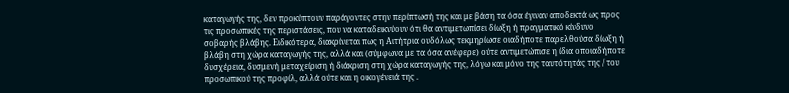καταγωγής της, δεν προκύπτουν παράγοντες στην περίπτωσή της και με βάση τα όσα έγιναν αποδεκτά ως προς τις προσωπικές της περιστάσεις, που να καταδεικνύουν ότι θα αντιμετωπίσει δίωξη ή πραγματικό κίνδυνο σοβαρής βλάβης. Ειδικότερα, διακρίνεται πως η Αιτήτρια ουδόλως τεκμηρίωσε οιαδήποτε παρελθούσα δίωξη ή βλάβη στη χώρα καταγωγής της, αλλά και (σύμφωνα με τα όσα ανέφερε) ούτε αντιμετώπισε η ίδια οποιαδήποτε δυσχέρεια, δυσμενή μεταχείριση ή διάκριση στη χώρα καταγωγής της, λόγω και μόνο της ταυτότητάς της / του προσωπικού της προφίλ, αλλά ούτε και η οικογένειά της .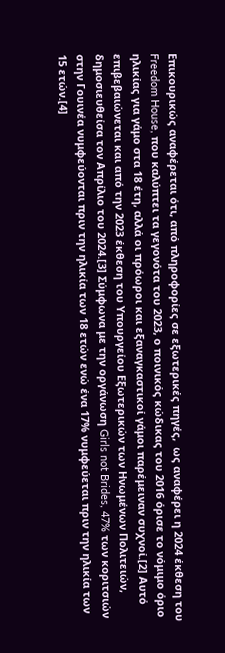Επικουρικώς αναφέρεται ότι, από πληροφορίες σε εξωτερικές πηγές,  ως αναφέρει η 2024 έκθεση του Freedom House, που καλύπτει τα γεγονότα του 2023, ο ποινικός κώδικας του 2016 όρισε το νόμιμο όριο ηλικίας για γάμο στα 18 έτη, αλλά οι πρόωροι και εξαναγκαστικοί γάμοι παρέμειναν συχνοί.[2] Αυτό επιβεβαιώνεται και από την 2023 έκθεση του Υπουργείου Εξωτερικών των Ηνωμένων Πολιτειών, δημοσιευθείσα τον Απρίλιο του 2024.[3] Σύμφωνα με την οργάνωση Girls not Brides, 47% των κοριτσιών στην Γουινέα νυμφεύονται πριν την ηλικία των 18 ετών ενώ ένα 17% νυμφεύεται πριν την ηλικία των 15 ετών.[4]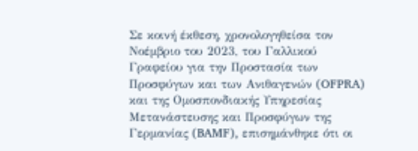Σε κοινή έκθεση, χρονολογηθείσα τον Νοέμβριο του 2023, του Γαλλικού Γραφείου για την Προστασία των Προσφύγων και των Ανιθαγενών (OFPRA) και της Ομοσπονδιακής Υπηρεσίας Μετανάστευσης και Προσφύγων της Γερμανίας (BAMF), επισημάνθηκε ότι οι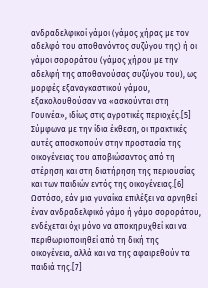ανδραδελφικοί γάμοι (γάμος χήρας με τον αδελφό του αποθανόντος συζύγου της) ή οι γάμοι σοροράτου (γάμος χήρου με την αδελφή της αποθανούσας συζύγου του), ως μορφές εξαναγκαστικού γάμου, εξακολουθούσαν να «ασκούνται στη Γουινέα», ιδίως στις αγροτικές περιοχές.[5] Σύμφωνα με την ίδια έκθεση, οι πρακτικές αυτές αποσκοπούν στην προστασία της οικογένειας του αποβιώσαντος από τη στέρηση και στη διατήρηση της περιουσίας και των παιδιών εντός της οικογένειας.[6] Ωστόσο, εάν μια γυναίκα επιλέξει να αρνηθεί έναν ανδραδελφικό γάμο ή γάμο σοροράτου, ενδέχεται όχι μόνο να αποκηρυχθεί και να περιθωριοποιηθεί από τη δική της οικογένεια, αλλά και να της αφαιρεθούν τα παιδιά της.[7]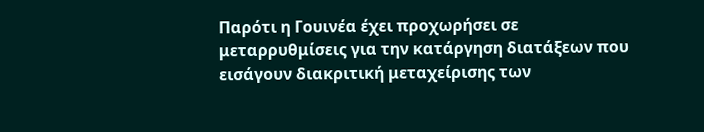Παρότι η Γουινέα έχει προχωρήσει σε μεταρρυθμίσεις για την κατάργηση διατάξεων που εισάγουν διακριτική μεταχείρισης των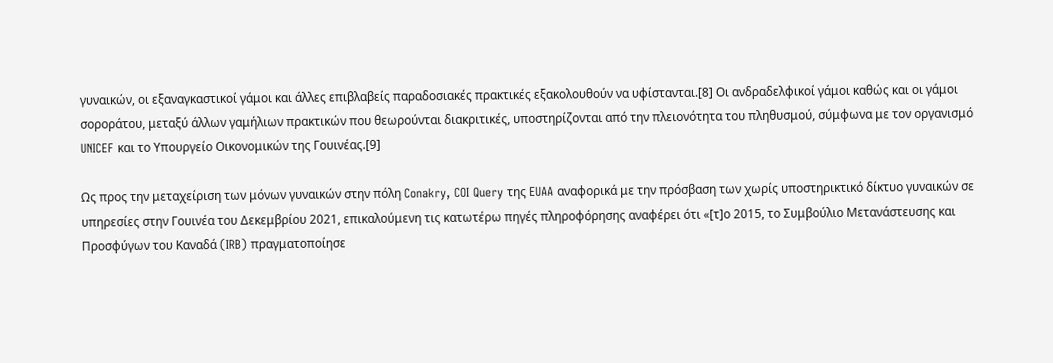γυναικών, οι εξαναγκαστικοί γάμοι και άλλες επιβλαβείς παραδοσιακές πρακτικές εξακολουθούν να υφίστανται.[8] Οι ανδραδελφικοί γάμοι καθώς και οι γάμοι σοροράτου, μεταξύ άλλων γαμήλιων πρακτικών που θεωρούνται διακριτικές, υποστηρίζονται από την πλειονότητα του πληθυσμού, σύμφωνα με τον οργανισμό UNICEF και το Υπουργείο Οικονομικών της Γουινέας.[9]

Ως προς την μεταχείριση των μόνων γυναικών στην πόλη Conakry, COI Query της EUAA αναφορικά με την πρόσβαση των χωρίς υποστηρικτικό δίκτυο γυναικών σε υπηρεσίες στην Γουινέα του Δεκεμβρίου 2021, επικαλούμενη τις κατωτέρω πηγές πληροφόρησης αναφέρει ότι «[τ]ο 2015, το Συμβούλιο Μετανάστευσης και Προσφύγων του Καναδά (IRB) πραγματοποίησε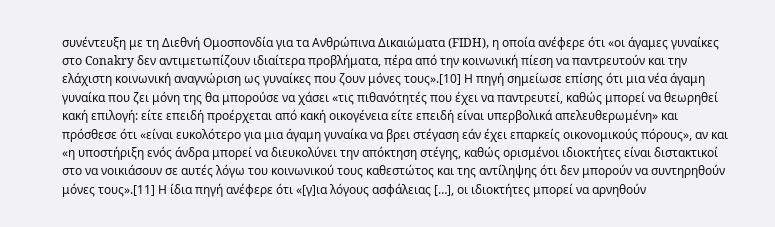συνέντευξη με τη Διεθνή Ομοσπονδία για τα Ανθρώπινα Δικαιώματα (FIDH), η οποία ανέφερε ότι «οι άγαμες γυναίκες στο Conakry δεν αντιμετωπίζουν ιδιαίτερα προβλήματα, πέρα από την κοινωνική πίεση να παντρευτούν και την ελάχιστη κοινωνική αναγνώριση ως γυναίκες που ζουν μόνες τους».[10] Η πηγή σημείωσε επίσης ότι μια νέα άγαμη γυναίκα που ζει μόνη της θα μπορούσε να χάσει «τις πιθανότητές που έχει να παντρευτεί, καθώς μπορεί να θεωρηθεί κακή επιλογή: είτε επειδή προέρχεται από κακή οικογένεια είτε επειδή είναι υπερβολικά απελευθερωμένη» και πρόσθεσε ότι «είναι ευκολότερο για μια άγαμη γυναίκα να βρει στέγαση εάν έχει επαρκείς οικονομικούς πόρους», αν και «η υποστήριξη ενός άνδρα μπορεί να διευκολύνει την απόκτηση στέγης, καθώς ορισμένοι ιδιοκτήτες είναι διστακτικοί στο να νοικιάσουν σε αυτές λόγω του κοινωνικού τους καθεστώτος και της αντίληψης ότι δεν μπορούν να συντηρηθούν μόνες τους».[11] Η ίδια πηγή ανέφερε ότι «[γ]ια λόγους ασφάλειας […], οι ιδιοκτήτες μπορεί να αρνηθούν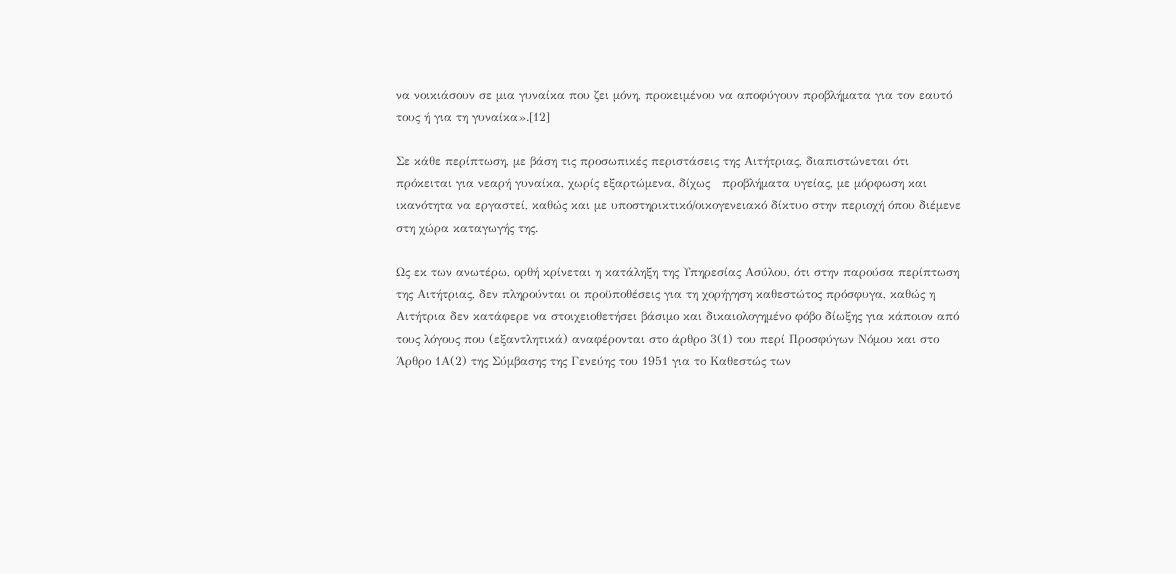να νοικιάσουν σε μια γυναίκα που ζει μόνη, προκειμένου να αποφύγουν προβλήματα για τον εαυτό τους ή για τη γυναίκα».[12]

Σε κάθε περίπτωση, με βάση τις προσωπικές περιστάσεις της Αιτήτριας, διαπιστώνεται ότι πρόκειται για νεαρή γυναίκα, χωρίς εξαρτώμενα, δίχως   προβλήματα υγείας, με μόρφωση και ικανότητα να εργαστεί, καθώς και με υποστηρικτικό/οικογενειακό δίκτυο στην περιοχή όπου διέμενε στη χώρα καταγωγής της.

Ως εκ των ανωτέρω, ορθή κρίνεται η κατάληξη της Υπηρεσίας Ασύλου, ότι στην παρούσα περίπτωση της Αιτήτριας, δεν πληρούνται οι προϋποθέσεις για τη χορήγηση καθεστώτος πρόσφυγα, καθώς η Αιτήτρια δεν κατάφερε να στοιχειοθετήσει βάσιμο και δικαιολογημένο φόβο δίωξης για κάποιον από τους λόγους που (εξαντλητικά) αναφέρονται στο άρθρο 3(1) του περί Προσφύγων Νόμου και στο Άρθρο 1Α(2) της Σύμβασης της Γενεύης του 1951 για το Καθεστώς των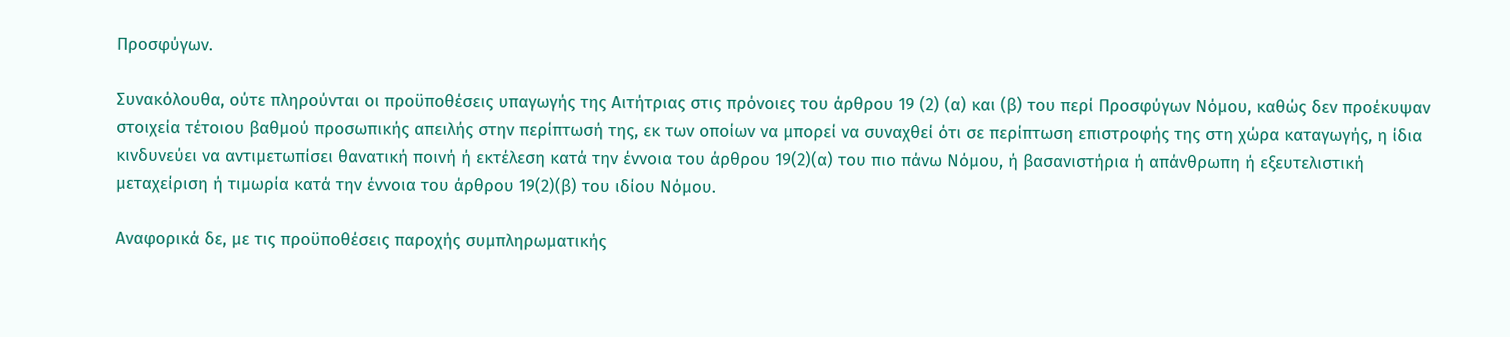Προσφύγων.

Συνακόλουθα, ούτε πληρούνται οι προϋποθέσεις υπαγωγής της Αιτήτριας στις πρόνοιες του άρθρου 19 (2) (α) και (β) του περί Προσφύγων Νόμου, καθώς δεν προέκυψαν στοιχεία τέτοιου βαθμού προσωπικής απειλής στην περίπτωσή της, εκ των οποίων να μπορεί να συναχθεί ότι σε περίπτωση επιστροφής της στη χώρα καταγωγής, η ίδια κινδυνεύει να αντιμετωπίσει θανατική ποινή ή εκτέλεση κατά την έννοια του άρθρου 19(2)(α) του πιο πάνω Νόμου, ή βασανιστήρια ή απάνθρωπη ή εξευτελιστική μεταχείριση ή τιμωρία κατά την έννοια του άρθρου 19(2)(β) του ιδίου Νόμου.

Αναφορικά δε, με τις προϋποθέσεις παροχής συμπληρωματικής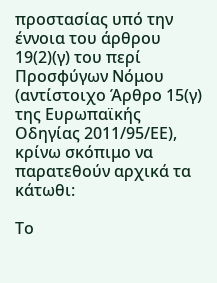προστασίας υπό την έννοια του άρθρου 19(2)(γ) του περί Προσφύγων Νόμου (αντίστοιχο Άρθρο 15(γ) της Ευρωπαϊκής Οδηγίας 2011/95/ΕΕ), κρίνω σκόπιμο να παρατεθούν αρχικά τα κάτωθι:

Το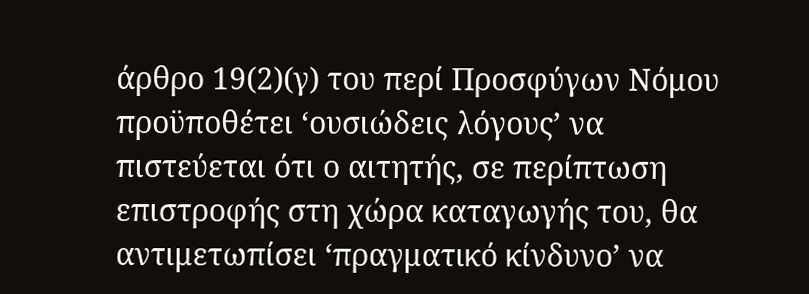άρθρο 19(2)(γ) του περί Προσφύγων Νόμου προϋποθέτει ‘ουσιώδεις λόγους’ να πιστεύεται ότι ο αιτητής, σε περίπτωση επιστροφής στη χώρα καταγωγής του, θα αντιμετωπίσει ‘πραγματικό κίνδυνο’ να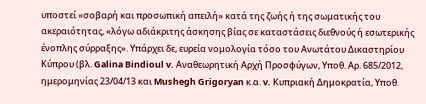υποστεί «σοβαρή και προσωπική απειλή» κατά της ζωής ή της σωματικής του ακεραιότητας, «λόγω αδιάκριτης άσκησης βίας σε καταστάσεις διεθνούς ή εσωτερικής ένοπλης σύρραξης». Υπάρχει δε, ευρεία νομολογία τόσο του Ανωτάτου Δικαστηρίου Κύπρου (βλ. Galina Bindioul v. Αναθεωρητική Αρχή Προσφύγων, Υποθ. Αρ. 685/2012, ημερομηνίας 23/04/13 και Mushegh Grigoryan κ.α. v. Κυπριακή Δημοκρατία, Υποθ.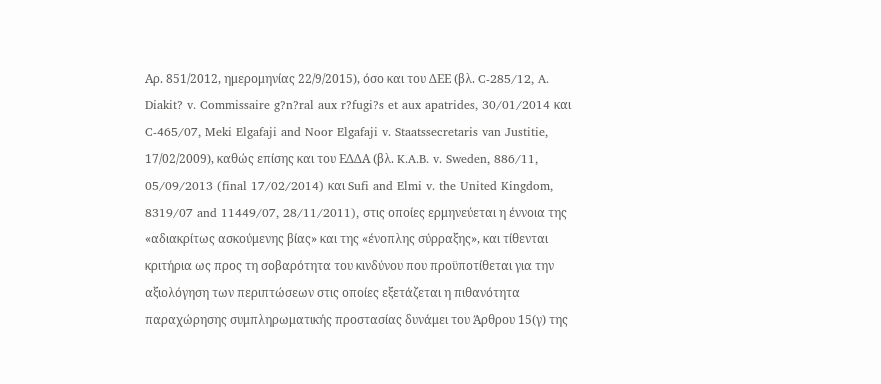Αρ. 851/2012, ημερομηνίας 22/9/2015), όσο και του ΔΕΕ (βλ. C-285/12, A. Diakit? v. Commissaire g?n?ral aux r?fugi?s et aux apatrides, 30/01/2014 και C-465/07, Meki Elgafaji and Noor Elgafaji v. Staatssecretaris van Justitie, 17/02/2009), καθώς επίσης και του ΕΔΔΑ (βλ. K.A.B. v. Sweden, 886/11, 05/09/2013 (final 17/02/2014) και Sufi and Elmi v. the United Kingdom, 8319/07 and 11449/07, 28/11/2011), στις οποίες ερμηνεύεται η έννοια της «αδιακρίτως ασκούμενης βίας» και της «ένοπλης σύρραξης», και τίθενται κριτήρια ως προς τη σοβαρότητα του κινδύνου που προϋποτίθεται για την αξιολόγηση των περιπτώσεων στις οποίες εξετάζεται η πιθανότητα παραχώρησης συμπληρωματικής προστασίας δυνάμει του Άρθρου 15(γ) της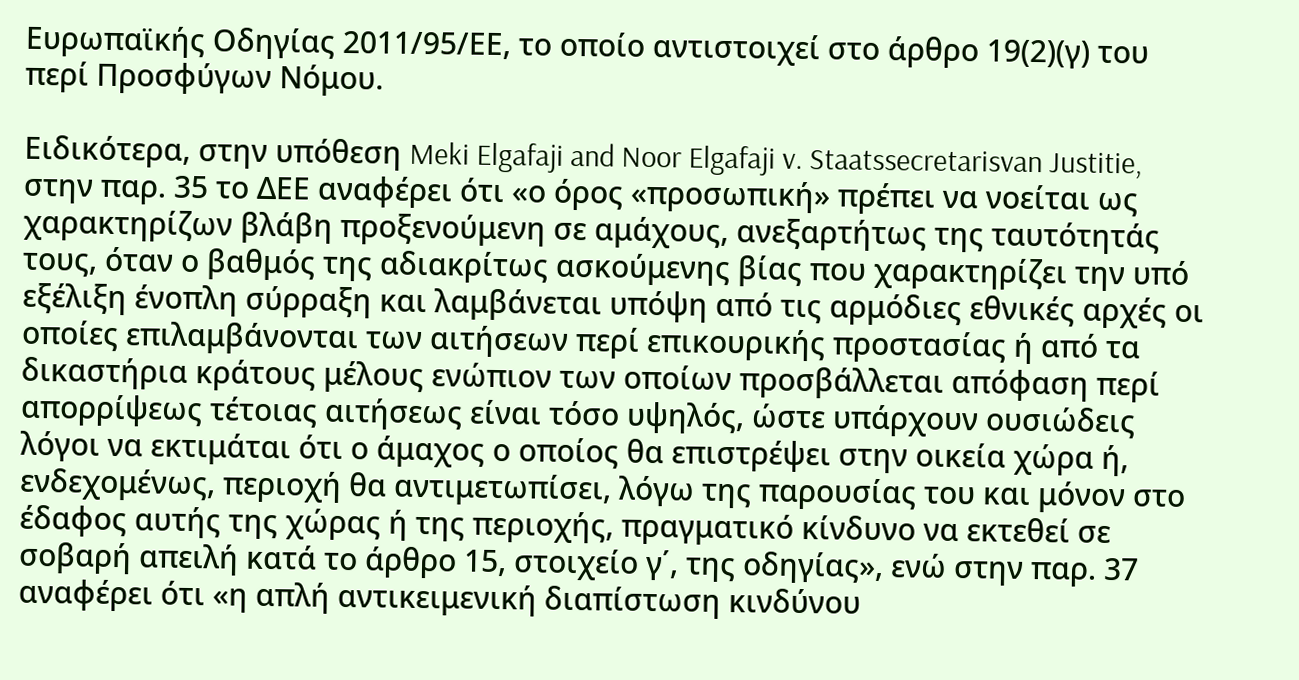Ευρωπαϊκής Οδηγίας 2011/95/ΕΕ, το οποίο αντιστοιχεί στο άρθρο 19(2)(γ) του περί Προσφύγων Νόμου.

Ειδικότερα, στην υπόθεση Meki Elgafaji and Noor Elgafaji v. Staatssecretarisvan Justitie, στην παρ. 35 το ΔΕΕ αναφέρει ότι «ο όρος «προσωπική» πρέπει να νοείται ως χαρακτηρίζων βλάβη προξενούμενη σε αμάχους, ανεξαρτήτως της ταυτότητάς τους, όταν ο βαθμός της αδιακρίτως ασκούμενης βίας που χαρακτηρίζει την υπό εξέλιξη ένοπλη σύρραξη και λαμβάνεται υπόψη από τις αρμόδιες εθνικές αρχές οι οποίες επιλαμβάνονται των αιτήσεων περί επικουρικής προστασίας ή από τα δικαστήρια κράτους μέλους ενώπιον των οποίων προσβάλλεται απόφαση περί απορρίψεως τέτοιας αιτήσεως είναι τόσο υψηλός, ώστε υπάρχουν ουσιώδεις λόγοι να εκτιμάται ότι ο άμαχος ο οποίος θα επιστρέψει στην οικεία χώρα ή, ενδεχομένως, περιοχή θα αντιμετωπίσει, λόγω της παρουσίας του και μόνον στο έδαφος αυτής της χώρας ή της περιοχής, πραγματικό κίνδυνο να εκτεθεί σε σοβαρή απειλή κατά το άρθρο 15, στοιχείο γ΄, της οδηγίας», ενώ στην παρ. 37 αναφέρει ότι «η απλή αντικειμενική διαπίστωση κινδύνου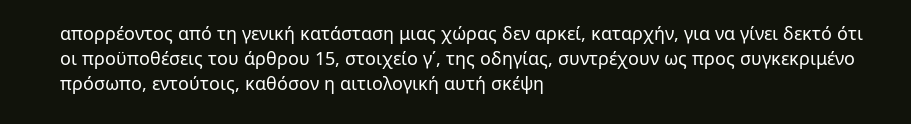απορρέοντος από τη γενική κατάσταση μιας χώρας δεν αρκεί, καταρχήν, για να γίνει δεκτό ότι οι προϋποθέσεις του άρθρου 15, στοιχείο γ΄, της οδηγίας, συντρέχουν ως προς συγκεκριμένο πρόσωπο, εντούτοις, καθόσον η αιτιολογική αυτή σκέψη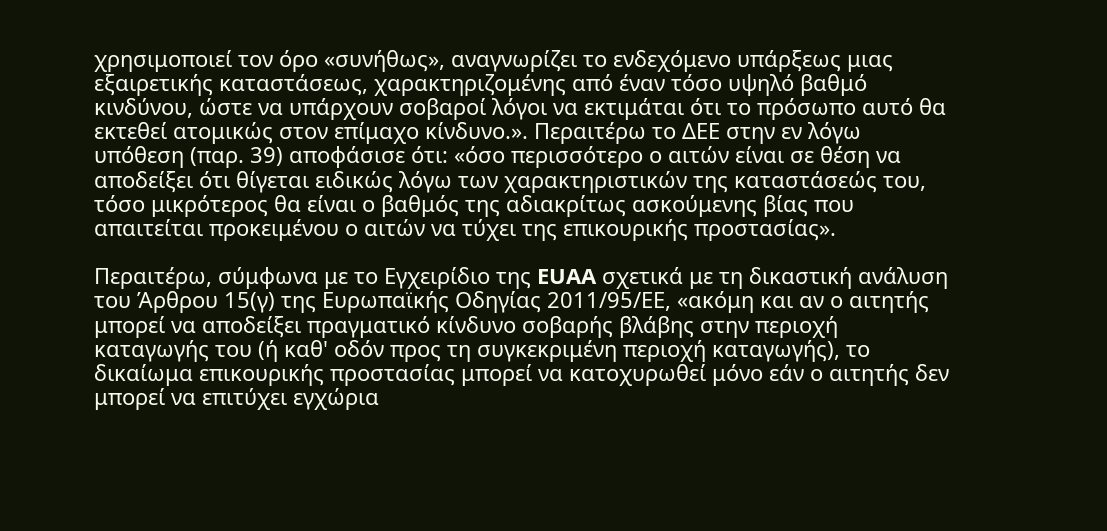χρησιμοποιεί τον όρο «συνήθως», αναγνωρίζει το ενδεχόμενο υπάρξεως μιας εξαιρετικής καταστάσεως, χαρακτηριζομένης από έναν τόσο υψηλό βαθμό κινδύνου, ώστε να υπάρχουν σοβαροί λόγοι να εκτιμάται ότι το πρόσωπο αυτό θα εκτεθεί ατομικώς στον επίμαχο κίνδυνο.». Περαιτέρω το ΔΕΕ στην εν λόγω υπόθεση (παρ. 39) αποφάσισε ότι: «όσο περισσότερο ο αιτών είναι σε θέση να αποδείξει ότι θίγεται ειδικώς λόγω των χαρακτηριστικών της καταστάσεώς του, τόσο μικρότερος θα είναι ο βαθμός της αδιακρίτως ασκούμενης βίας που απαιτείται προκειμένου ο αιτών να τύχει της επικουρικής προστασίας».

Περαιτέρω, σύμφωνα με το Εγχειρίδιο της EUAA σχετικά με τη δικαστική ανάλυση του Άρθρου 15(γ) της Ευρωπαϊκής Οδηγίας 2011/95/ΕΕ, «ακόμη και αν ο αιτητής μπορεί να αποδείξει πραγματικό κίνδυνο σοβαρής βλάβης στην περιοχή καταγωγής του (ή καθ' οδόν προς τη συγκεκριμένη περιοχή καταγωγής), το δικαίωμα επικουρικής προστασίας μπορεί να κατοχυρωθεί μόνο εάν ο αιτητής δεν μπορεί να επιτύχει εγχώρια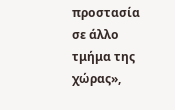προστασία σε άλλο τμήμα της χώρας»,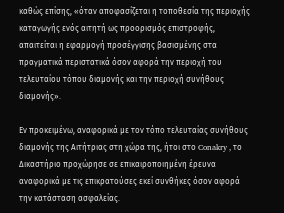καθώς επίσης, «όταν αποφασίζεται η τοποθεσία της περιοχής καταγωγής ενός αιτητή ως προορισμός επιστροφής, απαιτείται η εφαρμογή προσέγγισης βασισμένης στα πραγματικά περιστατικά όσον αφορά την περιοχή του τελευταίου τόπου διαμονής και την περιοχή συνήθους διαμονής».

Εν προκειμένω, αναφορικά με τον τόπο τελευταίας συνήθους διαμονής της Αιτήτριας στη χώρα της, ήτοι στο Conakry , το Δικαστήριο προχώρησε σε επικαιροποιημένη έρευνα αναφορικά με τις επικρατούσες εκεί συνθήκες όσον αφορά την κατάσταση ασφαλείας.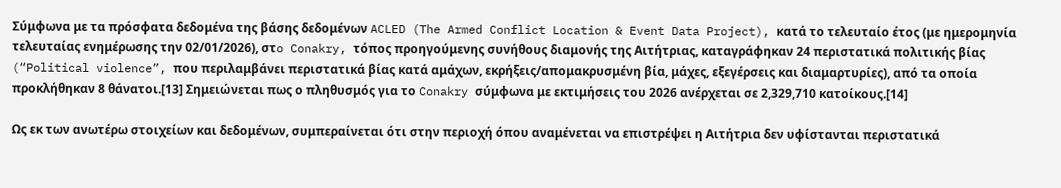Σύμφωνα με τα πρόσφατα δεδομένα της βάσης δεδομένων ACLED (The Armed Conflict Location & Event Data Project), κατά το τελευταίο έτος (με ημερομηνία τελευταίας ενημέρωσης την 02/01/2026), στo Conakry, τόπος προηγούμενης συνήθους διαμονής της Αιτήτριας, καταγράφηκαν 24 περιστατικά πολιτικής βίας (“Political violence”, που περιλαμβάνει περιστατικά βίας κατά αμάχων, εκρήξεις/απομακρυσμένη βία, μάχες, εξεγέρσεις και διαμαρτυρίες), από τα οποία προκλήθηκαν 8 θάνατοι.[13] Σημειώνεται πως ο πληθυσμός για το Conakry σύμφωνα με εκτιμήσεις του 2026 ανέρχεται σε 2,329,710 κατοίκους.[14]

Ως εκ των ανωτέρω στοιχείων και δεδομένων, συμπεραίνεται ότι στην περιοχή όπου αναμένεται να επιστρέψει η Αιτήτρια δεν υφίστανται περιστατικά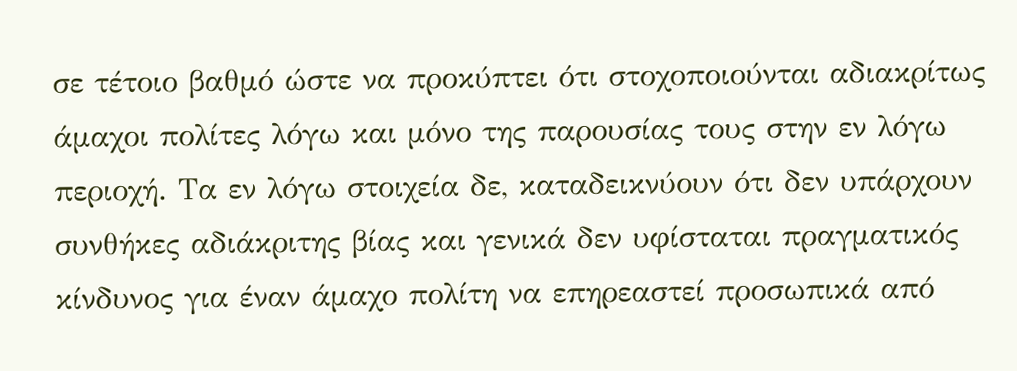σε τέτοιο βαθμό ώστε να προκύπτει ότι στοχοποιούνται αδιακρίτως άμαχοι πολίτες λόγω και μόνο της παρουσίας τους στην εν λόγω περιοχή. Τα εν λόγω στοιχεία δε, καταδεικνύουν ότι δεν υπάρχουν συνθήκες αδιάκριτης βίας και γενικά δεν υφίσταται πραγματικός κίνδυνος για έναν άμαχο πολίτη να επηρεαστεί προσωπικά από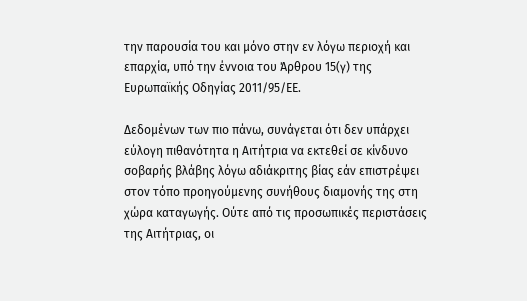την παρουσία του και μόνο στην εν λόγω περιοχή και επαρχία, υπό την έννοια του Άρθρου 15(γ) της Ευρωπαϊκής Οδηγίας 2011/95/ΕΕ.

Δεδομένων των πιο πάνω, συνάγεται ότι δεν υπάρχει εύλογη πιθανότητα η Αιτήτρια να εκτεθεί σε κίνδυνο σοβαρής βλάβης λόγω αδιάκριτης βίας εάν επιστρέψει στον τόπο προηγούμενης συνήθους διαμονής της στη χώρα καταγωγής. Ούτε από τις προσωπικές περιστάσεις της Αιτήτριας, οι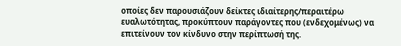οποίες δεν παρουσιάζουν δείκτες ιδιαίτερης/περαιτέρω ευαλωτότητας, προκύπτουν παράγοντες που (ενδεχομένως) να επιτείνουν τον κίνδυνο στην περίπτωσή της.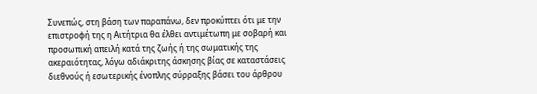Συνεπώς, στη βάση των παραπάνω, δεν προκύπτει ότι με την επιστροφή της η Αιτήτρια θα έλθει αντιμέτωπη με σοβαρή και προσωπική απειλή κατά της ζωής ή της σωματικής της ακεραιότητας, λόγω αδιάκριτης άσκησης βίας σε καταστάσεις διεθνούς ή εσωτερικής ένοπλης σύρραξης βάσει του άρθρου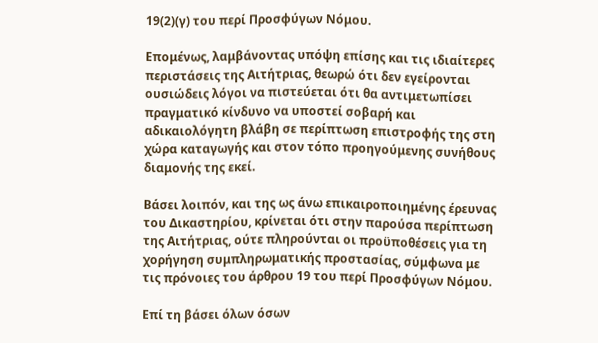19(2)(γ) του περί Προσφύγων Νόμου.

Επομένως, λαμβάνοντας υπόψη επίσης και τις ιδιαίτερες περιστάσεις της Αιτήτριας, θεωρώ ότι δεν εγείρονται ουσιώδεις λόγοι να πιστεύεται ότι θα αντιμετωπίσει πραγματικό κίνδυνο να υποστεί σοβαρή και αδικαιολόγητη βλάβη σε περίπτωση επιστροφής της στη χώρα καταγωγής και στον τόπο προηγούμενης συνήθους διαμονής της εκεί.

Βάσει λοιπόν, και της ως άνω επικαιροποιημένης έρευνας του Δικαστηρίου, κρίνεται ότι στην παρούσα περίπτωση της Αιτήτριας, ούτε πληρούνται οι προϋποθέσεις για τη χορήγηση συμπληρωματικής προστασίας, σύμφωνα με τις πρόνοιες του άρθρου 19 του περί Προσφύγων Νόμου.

Επί τη βάσει όλων όσων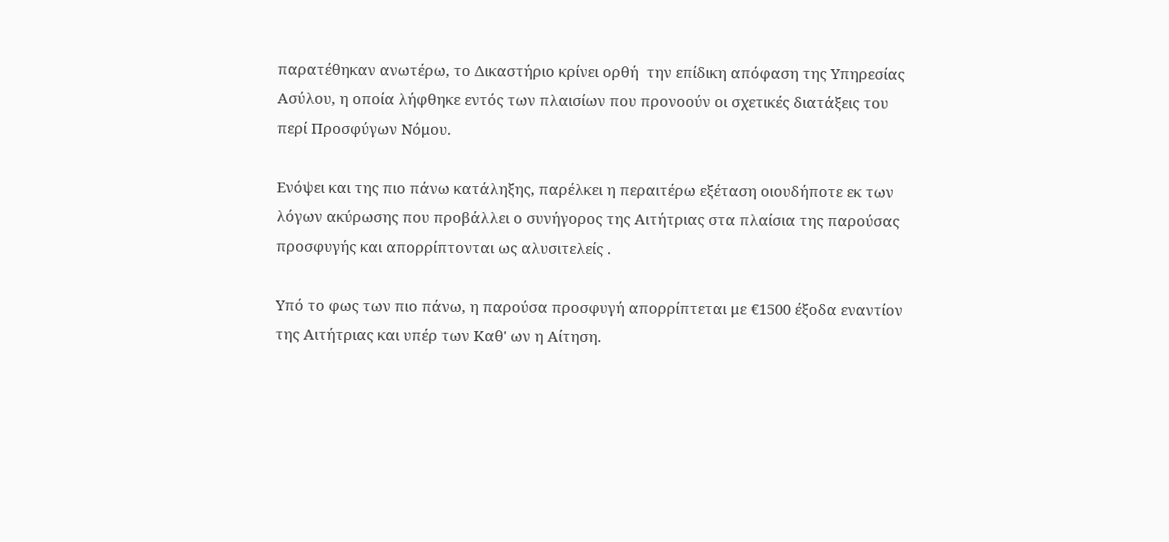παρατέθηκαν ανωτέρω, το Δικαστήριο κρίνει ορθή  την επίδικη απόφαση της Υπηρεσίας Ασύλου, η οποία λήφθηκε εντός των πλαισίων που προνοούν οι σχετικές διατάξεις του περί Προσφύγων Νόμου.

Ενόψει και της πιο πάνω κατάληξης, παρέλκει η περαιτέρω εξέταση οιουδήποτε εκ των λόγων ακύρωσης που προβάλλει ο συνήγορος της Αιτήτριας στα πλαίσια της παρούσας προσφυγής και απορρίπτονται ως αλυσιτελείς .

Υπό το φως των πιο πάνω, η παρούσα προσφυγή απορρίπτεται με €1500 έξοδα εναντίον της Αιτήτριας και υπέρ των Καθ' ων η Αίτηση.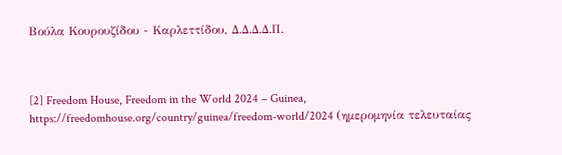Βούλα Κουρουζίδου - Καρλεττίδου, Δ.Δ.Δ.Δ.Π.



[2] Freedom House, Freedom in the World 2024 – Guinea, https://freedomhouse.org/country/guinea/freedom-world/2024 (ημερομηνία τελευταίας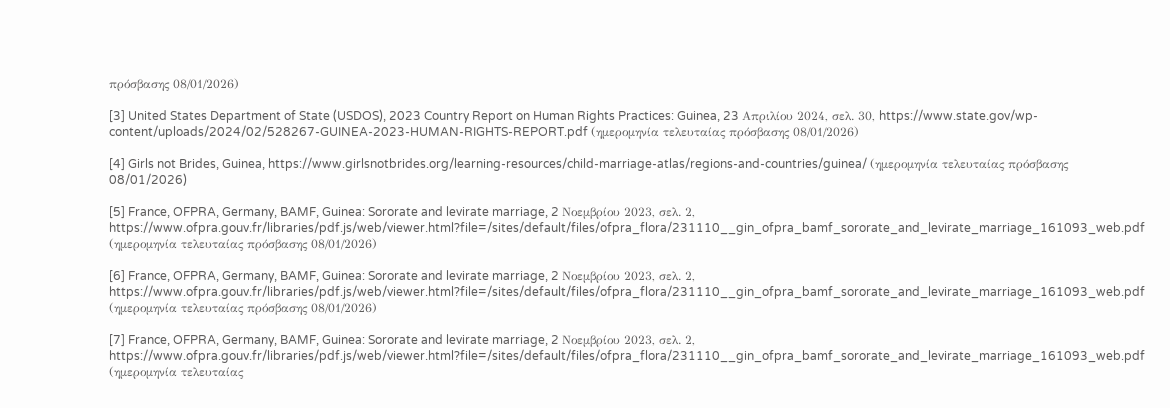πρόσβασης 08/01/2026)

[3] United States Department of State (USDOS), 2023 Country Report on Human Rights Practices: Guinea, 23 Απριλίου 2024, σελ. 30, https://www.state.gov/wp-content/uploads/2024/02/528267-GUINEA-2023-HUMAN-RIGHTS-REPORT.pdf (ημερομηνία τελευταίας πρόσβασης 08/01/2026)

[4] Girls not Brides, Guinea, https://www.girlsnotbrides.org/learning-resources/child-marriage-atlas/regions-and-countries/guinea/ (ημερομηνία τελευταίας πρόσβασης 08/01/2026)

[5] France, OFPRA, Germany, BAMF, Guinea: Sororate and levirate marriage, 2 Νοεμβρίου 2023, σελ. 2, https://www.ofpra.gouv.fr/libraries/pdf.js/web/viewer.html?file=/sites/default/files/ofpra_flora/231110__gin_ofpra_bamf_sororate_and_levirate_marriage_161093_web.pdf (ημερομηνία τελευταίας πρόσβασης 08/01/2026)

[6] France, OFPRA, Germany, BAMF, Guinea: Sororate and levirate marriage, 2 Νοεμβρίου 2023, σελ. 2, https://www.ofpra.gouv.fr/libraries/pdf.js/web/viewer.html?file=/sites/default/files/ofpra_flora/231110__gin_ofpra_bamf_sororate_and_levirate_marriage_161093_web.pdf (ημερομηνία τελευταίας πρόσβασης 08/01/2026)

[7] France, OFPRA, Germany, BAMF, Guinea: Sororate and levirate marriage, 2 Νοεμβρίου 2023, σελ. 2, https://www.ofpra.gouv.fr/libraries/pdf.js/web/viewer.html?file=/sites/default/files/ofpra_flora/231110__gin_ofpra_bamf_sororate_and_levirate_marriage_161093_web.pdf (ημερομηνία τελευταίας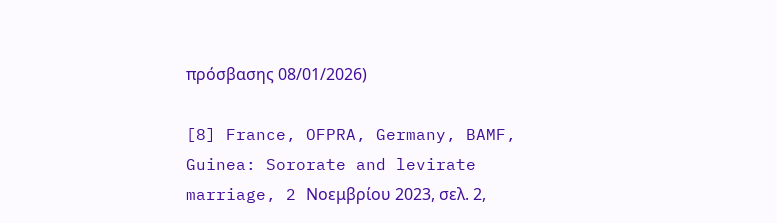πρόσβασης 08/01/2026)

[8] France, OFPRA, Germany, BAMF, Guinea: Sororate and levirate marriage, 2 Νοεμβρίου 2023, σελ. 2,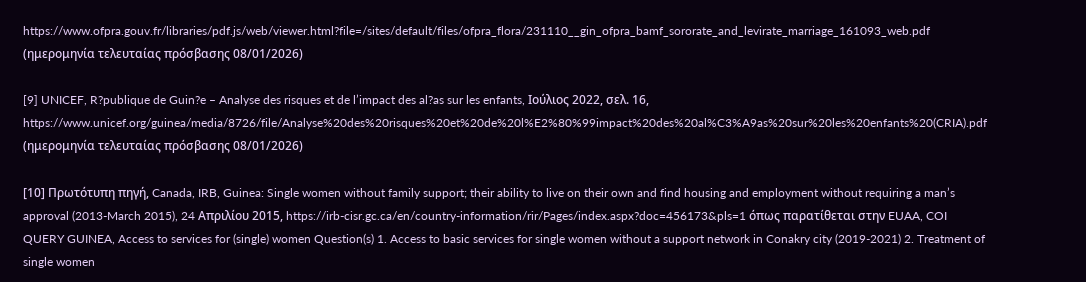https://www.ofpra.gouv.fr/libraries/pdf.js/web/viewer.html?file=/sites/default/files/ofpra_flora/231110__gin_ofpra_bamf_sororate_and_levirate_marriage_161093_web.pdf (ημερομηνία τελευταίας πρόσβασης 08/01/2026)

[9] UNICEF, R?publique de Guin?e – Analyse des risques et de l’impact des al?as sur les enfants, Ιούλιος 2022, σελ. 16, https://www.unicef.org/guinea/media/8726/file/Analyse%20des%20risques%20et%20de%20l%E2%80%99impact%20des%20al%C3%A9as%20sur%20les%20enfants%20(CRIA).pdf (ημερομηνία τελευταίας πρόσβασης 08/01/2026)

[10] Πρωτότυπη πηγή, Canada, IRB, Guinea: Single women without family support; their ability to live on their own and find housing and employment without requiring a man’s approval (2013-March 2015), 24 Απριλίου 2015, https://irb-cisr.gc.ca/en/country-information/rir/Pages/index.aspx?doc=456173&pls=1 όπως παρατίθεται στην EUAA, COI QUERY GUINEA, Access to services for (single) women Question(s) 1. Access to basic services for single women without a support network in Conakry city (2019-2021) 2. Treatment of single women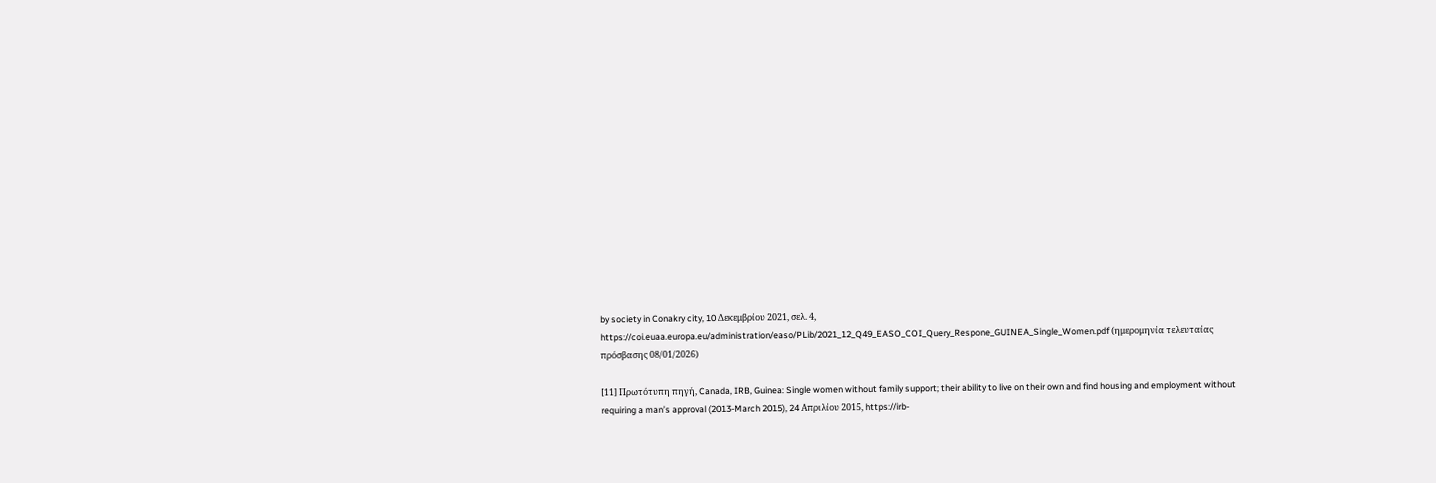by society in Conakry city, 10 Δεκεμβρίου 2021, σελ. 4, https://coi.euaa.europa.eu/administration/easo/PLib/2021_12_Q49_EASO_COI_Query_Respone_GUINEA_Single_Women.pdf (ημερομηνία τελευταίας πρόσβασης 08/01/2026)

[11] Πρωτότυπη πηγή, Canada, IRB, Guinea: Single women without family support; their ability to live on their own and find housing and employment without requiring a man’s approval (2013-March 2015), 24 Απριλίου 2015, https://irb-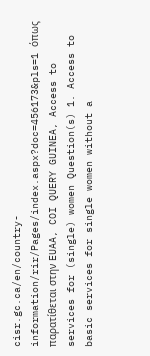cisr.gc.ca/en/country-information/rir/Pages/index.aspx?doc=456173&pls=1 όπως παρατίθεται στην EUAA, COI QUERY GUINEA, Access to services for (single) women Question(s) 1. Access to basic services for single women without a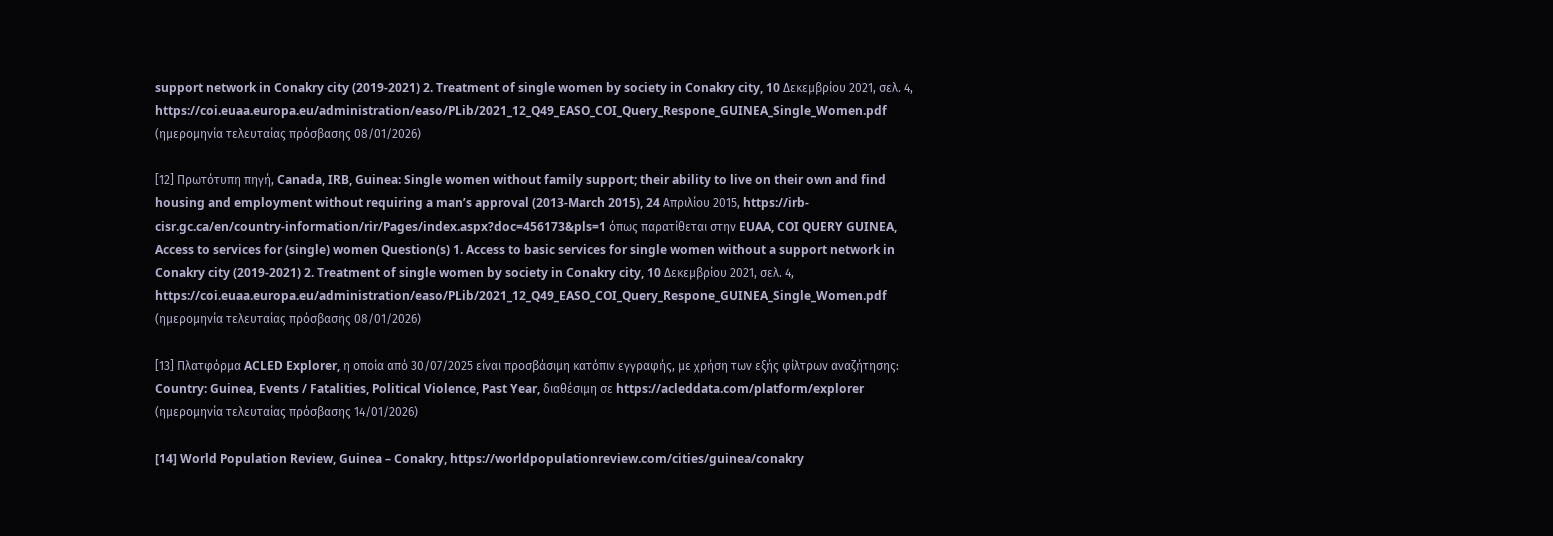support network in Conakry city (2019-2021) 2. Treatment of single women by society in Conakry city, 10 Δεκεμβρίου 2021, σελ. 4, https://coi.euaa.europa.eu/administration/easo/PLib/2021_12_Q49_EASO_COI_Query_Respone_GUINEA_Single_Women.pdf (ημερομηνία τελευταίας πρόσβασης 08/01/2026)

[12] Πρωτότυπη πηγή, Canada, IRB, Guinea: Single women without family support; their ability to live on their own and find housing and employment without requiring a man’s approval (2013-March 2015), 24 Απριλίου 2015, https://irb-cisr.gc.ca/en/country-information/rir/Pages/index.aspx?doc=456173&pls=1 όπως παρατίθεται στην EUAA, COI QUERY GUINEA, Access to services for (single) women Question(s) 1. Access to basic services for single women without a support network in Conakry city (2019-2021) 2. Treatment of single women by society in Conakry city, 10 Δεκεμβρίου 2021, σελ. 4, https://coi.euaa.europa.eu/administration/easo/PLib/2021_12_Q49_EASO_COI_Query_Respone_GUINEA_Single_Women.pdf (ημερομηνία τελευταίας πρόσβασης 08/01/2026)

[13] Πλατφόρμα ACLED Explorer, η οποία από 30/07/2025 είναι προσβάσιμη κατόπιν εγγραφής, με χρήση των εξής φίλτρων αναζήτησης: Country: Guinea, Events / Fatalities, Political Violence, Past Year, διαθέσιμη σε https://acleddata.com/platform/explorer (ημερομηνία τελευταίας πρόσβασης 14/01/2026)

[14] World Population Review, Guinea – Conakry, https://worldpopulationreview.com/cities/guinea/conakry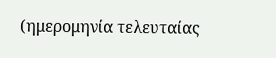(ημερομηνία τελευταίας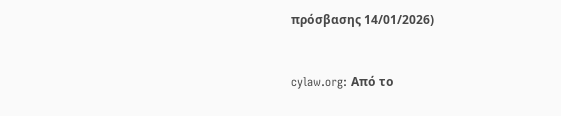πρόσβασης 14/01/2026)


cylaw.org: Από το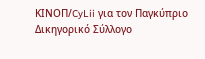ΚΙΝOΠ/CyLii για τον Παγκύπριο Δικηγορικό Σύλλογο